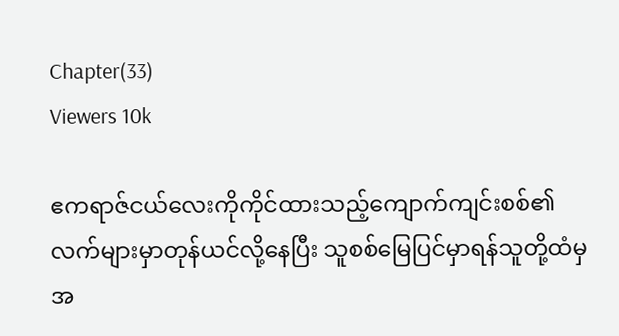Chapter(33)
Viewers 10k

ဧကရာဇ်ငယ်လေးကိုကိုင်ထားသည့်ကျောက်ကျင်းစစ်၏လက်များမှာတုန်ယင်လို့နေပြီး သူစစ်မြေပြင်မှာရန်သူတို့ထံမှအ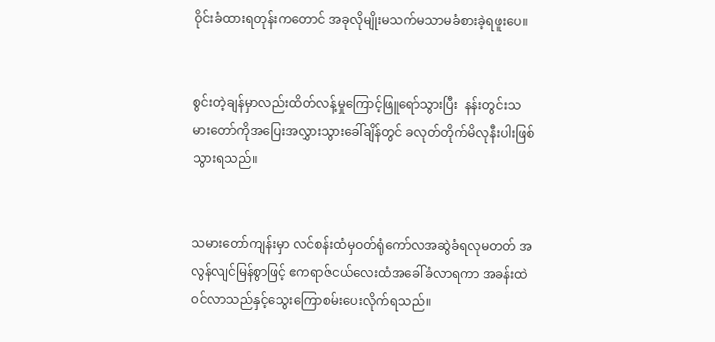ဝိုင်းခံထားရတုန်းကတောင် အခုလိုမျိုးမသက်မသာမခံစားခဲ့ရဖူးပေ။


စွင်းတဲ့ချန်မှာလည်းထိတ်လန့်မှုကြောင့်ဖြူရော်သွားပြီး  နန်းတွင်းသမားတော်ကိုအပြေးအလွှားသွားခေါ်ချိန်တွင် ခလုတ်တိုက်မိလုနီးပါးဖြစ်သွားရသည်။


သမားတော်ကျန်းမှာ လင်စန်းထံမှဝတ်ရုံကော်လအဆွဲခံရလုမတတ် အလွန်လျင်မြန်စွာဖြင့် ဧကရာဇ်ငယ်လေးထံအခေါ်ခံလာရကာ အခန်းထဲဝင်လာသည်နှင့်သွေးကြောစမ်းပေးလိုက်ရသည်။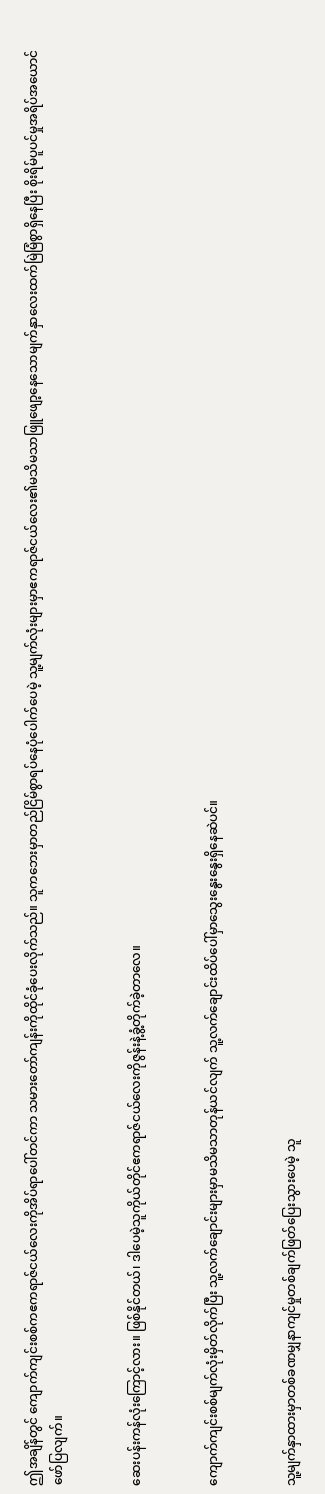ဤအချိန်တွင် ကျောက်ကျင်းစစ်ကဧကရာဇ်ငယ်လေးကိုအိပ်ရာပေါ်တင်ကာ သမားတော်ကျန်းကိုထိုင်ခုံပေးလိုက်သည်။ သူကဘေးမှာတည်ငြိမ်စွာရပ်နေပုံပေါက်ပေမဲ့ သူ့မျက်လုံးများမှာဧကရာဇ်ငယ်လေး၏မသိမသာဖြူဖျော့နေသောမျက်နှာလေးထက်မြဲမြံစွာရှိနေပြီး စိုးရိမ်ပူပင်မှုအရိပ်အယောင်ဖော်ပြလျက်။


ဆေးပန်းကန်လုံးကြောင့်လား။ ဖြစ်နိုင်တယ်၊ ဒါပေမဲ့သူကိုယ်တိုင်ဧကရာဇ်ငယ်လေးကိုဇွန်းနဲ့ခွံ့တိုက်ခဲ့တာလေ။


ကျောက်ကျင်းစစ်မျက်လုံးမှိတ်လိုက်ပြီး သူ့လက်ချောင်းများမှာမသိမသာတုန်ယင်လျက် သူ့လက်ချောင်းထိပ်ပေါ်မှာသွေးနွေးနွေးရှိနေဆဲပင်။


သူ့မျက်နှာထားမှာတစ်ခဏမျှနာကျင်မှုတစ်ချက်ဖြတ်ပြေးသွားပေမဲ့ သူ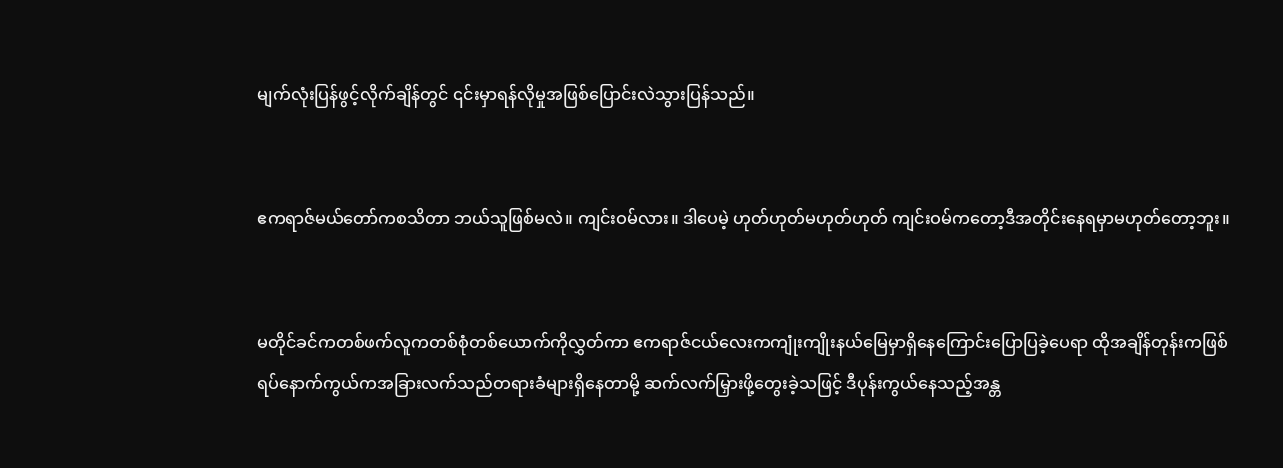မျက်လုံးပြန်ဖွင့်လိုက်ချိန်တွင် ၎င်းမှာရန်လိုမှုအဖြစ်ပြောင်းလဲသွားပြန်သည်။


ဧကရာဇ်မယ်တော်ကစသိတာ ဘယ်သူဖြစ်မလဲ။ ကျင်းဝမ်လား။ ဒါပေမဲ့ ဟုတ်ဟုတ်မဟုတ်ဟုတ် ကျင်းဝမ်ကတော့ဒီအတိုင်းနေရမှာမဟုတ်တော့ဘူး။


မတိုင်ခင်ကတစ်ဖက်လူကတစ်စုံတစ်ယောက်ကိုလွှတ်ကာ ဧကရာဇ်ငယ်လေးကကျုံးကျိုးနယ်မြေမှာရှိနေကြောင်းပြောပြခဲ့ပေရာ ထိုအချိန်တုန်းကဖြစ်ရပ်နောက်ကွယ်ကအခြားလက်သည်တရားခံများရှိနေတာမို့ ဆက်လက်မြှားဖို့တွေးခဲ့သဖြင့် ဒီပုန်းကွယ်နေသည့်အန္တ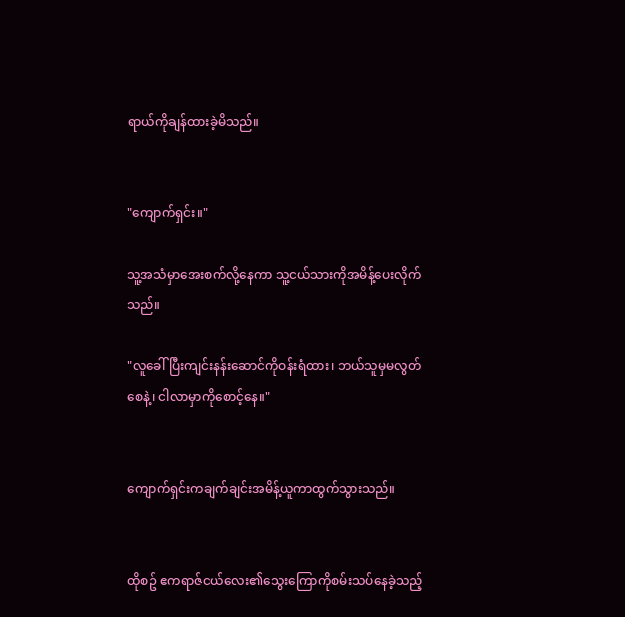ရာယ်ကိုချန်ထားခဲ့မိသည်။


"ကျောက်ရှင်း။"

သူ့အသံမှာအေးစက်လို့နေကာ သူ့ငယ်သားကိုအမိန့်ပေးလိုက်သည်။

"လူခေါ်ပြီးကျင်းနန်းဆောင်ကိုဝန်းရံထား၊ ဘယ်သူမှမလွတ်စေနဲ့၊ ငါလာမှာကိုစောင့်နေ။"


ကျောက်ရှင်းကချက်ချင်းအမိန့်ယူကာထွက်သွားသည်။


ထိုစဥ် ဧကရာဇ်ငယ်လေး၏သွေးကြောကိုစမ်းသပ်နေခဲ့သည့်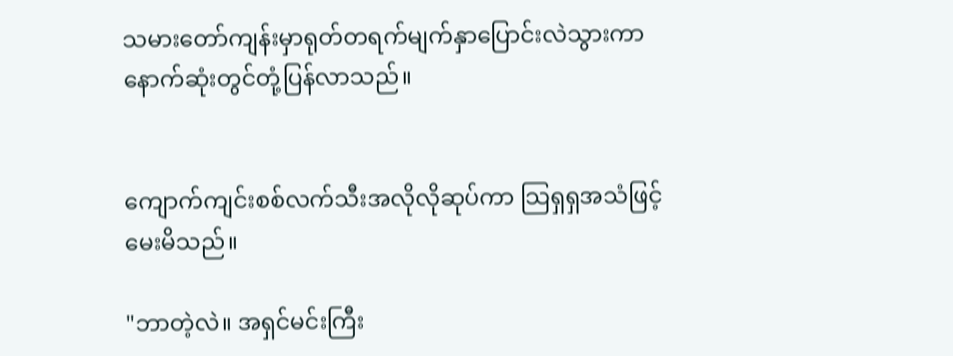သမားတော်ကျန်းမှာရုတ်တရက်မျက်နှာပြောင်းလဲသွားကာ နောက်ဆုံးတွင်တုံ့ပြန်လာသည်။


ကျောက်ကျင်းစစ်လက်သီးအလိုလိုဆုပ်ကာ သြရှရှအသံဖြင့်မေးမိသည်။

"ဘာတဲ့လဲ။ အရှင်မင်းကြီး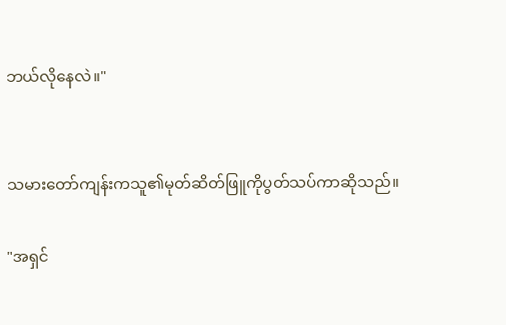ဘယ်လိုနေလဲ။"


သမားတော်ကျန်းကသူ၏မုတ်ဆိတ်ဖြူကိုပွတ်သပ်ကာဆိုသည်။

"အရှင်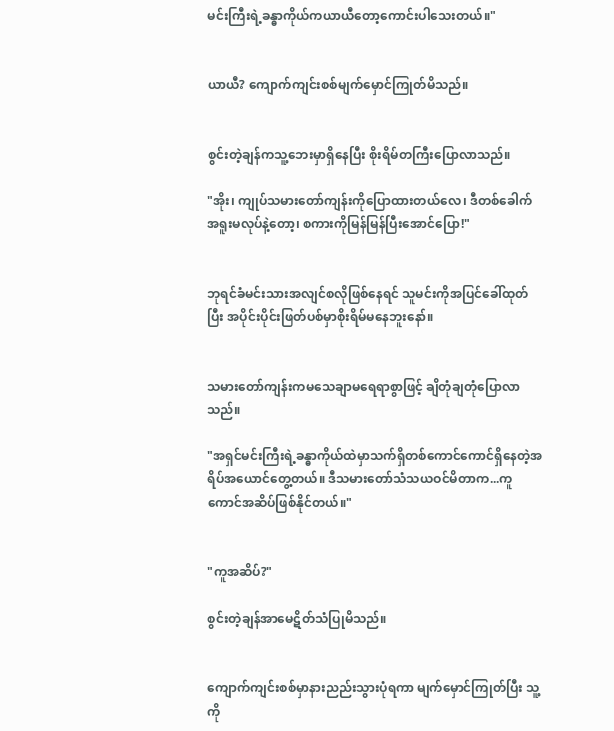မင်းကြီးရဲ့ခန္ဓာကိုယ်ကယာယီတော့ကောင်းပါသေးတယ်။"


ယာယီ? ကျောက်ကျင်းစစ်မျက်မှောင်ကြုတ်မိသည်။


စွင်းတဲ့ချန်ကသူ့ဘေးမှာရှိနေပြီး စိုးရိမ်တကြီးပြောလာသည်။

"အိုး၊ ကျုပ်သမားတော်ကျန်းကိုပြောထားတယ်လေ၊ ဒီတစ်ခေါက်အရူးမလုပ်နဲ့တော့၊ စကားကိုမြန်မြန်ပြီးအောင်ပြော!"


ဘုရင်ခံမင်းသားအလျင်စလိုဖြစ်နေရင် သူမင်းကိုအပြင်ခေါ်ထုတ်ပြီး အပိုင်းပိုင်းဖြတ်ပစ်မှာစိုးရိမ်မနေဘူးနော်။


သမားတော်ကျန်းကမသေချာမရေရာစွာဖြင့် ချိတုံချတုံပြောလာသည်။

"အရှင်မင်းကြီးရဲ့ခန္ဓာကိုယ်ထဲမှာသက်ရှိတစ်ကောင်ကောင်ရှိနေတဲ့အရိပ်အယောင်တွေ့တယ်။ ဒီသမားတော်သံသယဝင်မိတာက...ကူကောင်အဆိပ်ဖြစ်နိုင်တယ်။"


"ကူအဆိပ်?"

စွင်းတဲ့ချန်အာမေဋိတ်သံပြုမိသည်။


ကျောက်ကျင်းစစ်မှာနားညည်းသွားပုံရကာ မျက်မှောင်ကြုတ်ပြီး သူ့ကို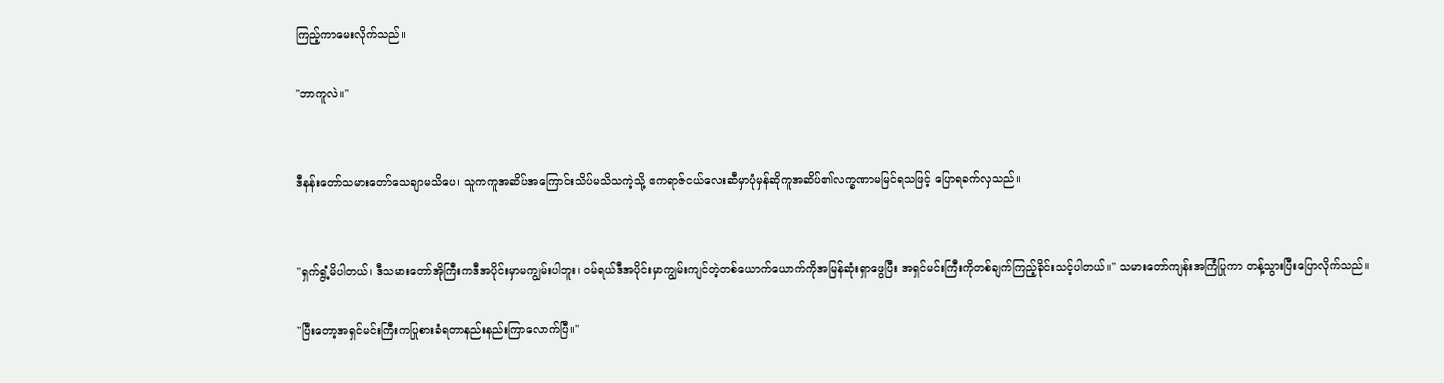ကြည့်ကာမေးလိုက်သည်။

"ဘာကူလဲ။"


ဒီနန်းတော်သမားတော်သေချာမသိပေ၊ သူကကူအဆိပ်အကြောင်းသိပ်မသိသကဲ့သို့ ဧကရာဇ်ငယ်လေးဆီမှာပုံမှန်ဆိုကူအဆိပ်၏လက္ခဏာမမြင်ရသဖြင့် ပြောရခက်လှသည်။


"ရှက်ရွံ့မိပါတယ်၊ ဒီသမားတော်အိုကြီးကဒီအပိုင်းမှာမကျွမ်းပါဘူး၊ ဝမ်ရယ်ဒီအပိုင်းမှာကျွမ်းကျင်တဲ့တစ်ယောက်ယောက်ကိုအမြန်ဆုံးရှာဖွေပြီး အရှင်မင်းကြီးကိုတစ်ချက်ကြည့်ခိုင်းသင့်ပါတယ်။" သမားတော်ကျန်းအကြံပြုကာ တန့်သွားပြီးပြောလိုက်သည်။

"ပြီးတော့အရှင်မင်းကြီးကပြုစားခံရတာနည်းနည်းကြာလောက်ပြီ။"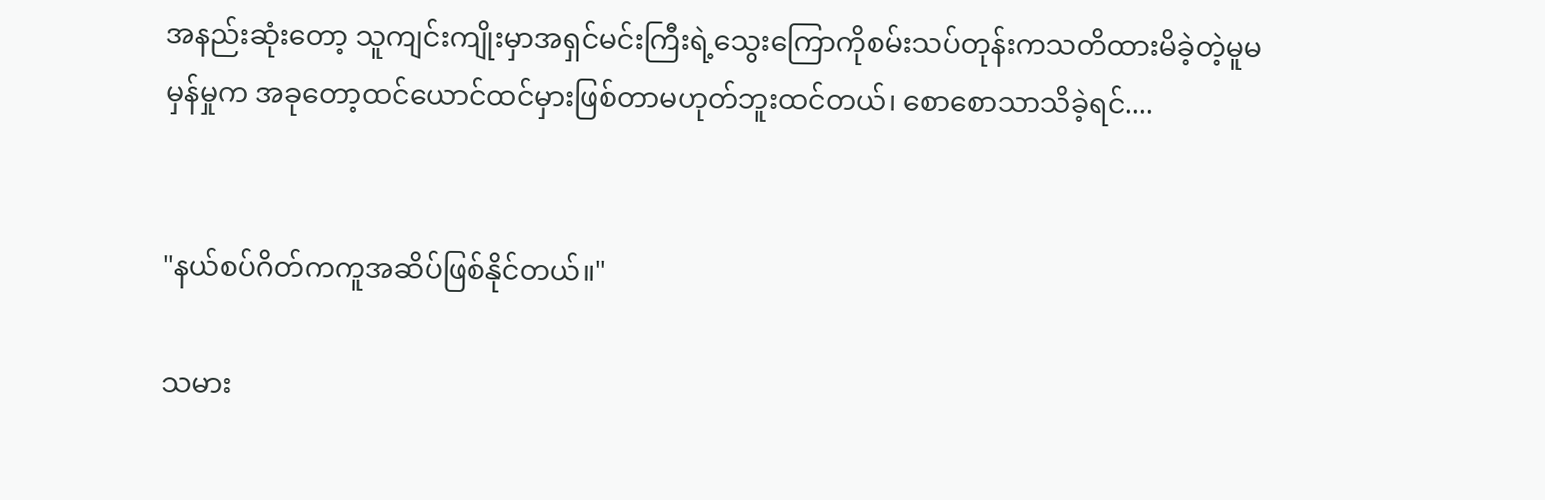အနည်းဆုံးတော့ သူကျင်းကျိုးမှာအရှင်မင်းကြီးရဲ့သွေးကြောကိုစမ်းသပ်တုန်းကသတိထားမိခဲ့တဲ့မူမမှန်မှုက အခုတော့ထင်ယောင်ထင်မှားဖြစ်တာမဟုတ်ဘူးထင်တယ်၊ စောစောသာသိခဲ့ရင်....


"နယ်စပ်ဂိတ်ကကူအဆိပ်ဖြစ်နိုင်တယ်။"

သမား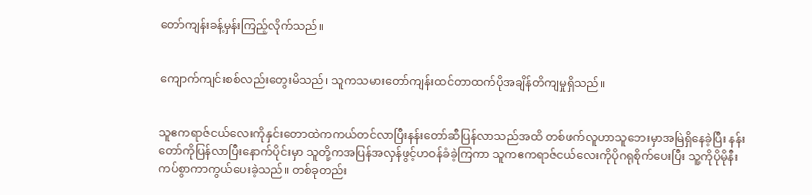တော်ကျန်းခန့်မှန်းကြည့်လိုက်သည်။


ကျောက်ကျင်းစစ်လည်းတွေးမိသည်၊ သူကသမားတော်ကျန်းထင်တာထက်ပိုအချိန်တိကျမှုရှိသည်။


သူဧကရာဇ်ငယ်လေးကိုနှင်းတောထဲကကယ်တင်လာပြီးနန်းတော်ဆီပြန်လာသည်အထိ တစ်ဖက်လူဟာသူဘေးမှာအမြဲရှိနေခဲ့ပြီး နန်းတော်ကိုပြန်လာပြီးနောက်ပိုင်းမှာ သူတို့ကအပြန်အလှန်ဖွင့်ဟဝန်ခံခဲ့ကြကာ သူကဧကရာဇ်ငယ်လေးကိုပိုဂရုစိုက်ပေးပြီး သူ့ကိုပိုမိုနီးကပ်စွာကာကွယ်ပေးခဲ့သည်။ တစ်ခုတည်း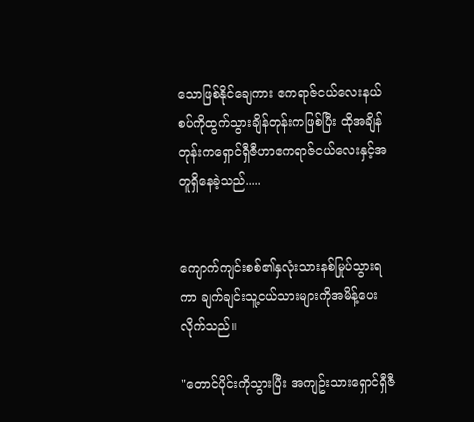သောဖြစ်နိုင်ချေကား ဧကရာဇ်ငယ်လေးနယ်စပ်ကိုထွက်သွားချိန်တုန်းကဖြစ်ပြီး ထိုအချိန်တုန်းကရှောင်ရှီဇီဟာဧကရာဇ်ငယ်လေးနှင့်အတူရှိနေခဲ့သည်.....


ကျောက်ကျင်းစစ်၏နှလုံးသားနစ်မြုပ်သွားရကာ ချက်ချင်းသူ့ငယ်သားများကိုအမိန့်ပေးလိုက်သည်။

"တောင်ပိုင်းကိုသွားပြီး အကျဥ်းသားရှောင်ရှီဇီ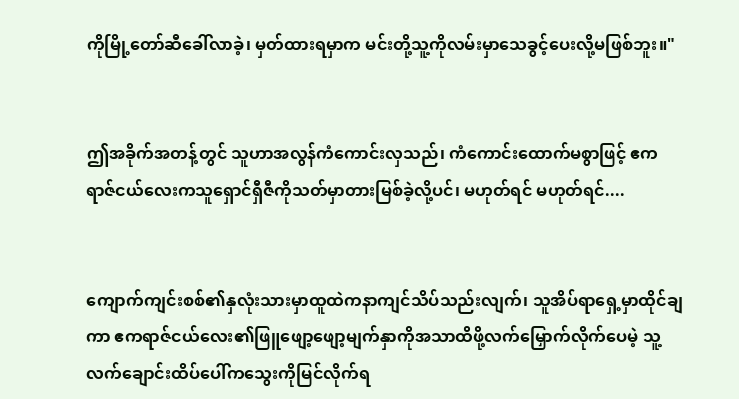ကိုမြို့တော်ဆီခေါ်လာခဲ့၊ မှတ်ထားရမှာက မင်းတို့သူ့ကိုလမ်းမှာသေခွင့်ပေးလို့မဖြစ်ဘူး။"


ဤအခိုက်အတန့်တွင် သူဟာအလွန်ကံကောင်းလှသည်၊ ကံကောင်းထောက်မစွာဖြင့် ဧကရာဇ်ငယ်လေးကသူရှောင်ရှီဇီကိုသတ်မှာတားမြစ်ခဲ့လို့ပင်၊ မဟုတ်ရင် မဟုတ်ရင်....


ကျောက်ကျင်းစစ်၏နှလုံးသားမှာထူထဲကနာကျင်သိပ်သည်းလျက်၊ သူအိပ်ရာရှေ့မှာထိုင်ချကာ ဧကရာဇ်ငယ်လေး၏ဖြူဖျော့ဖျော့မျက်နှာကိုအသာထိဖို့လက်မြှောက်လိုက်ပေမဲ့ သူ့လက်ချောင်းထိပ်ပေါ်ကသွေးကိုမြင်လိုက်ရ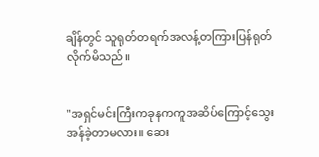ချိန်တွင် သူရုတ်တရက်အလန့်တကြားပြန်ရုတ်လိုက်မိသည်။


"အရှင်မင်းကြီးကခုနကကူအဆိပ်ကြောင့်သွေးအန်ခဲ့တာမလား။ ဆေး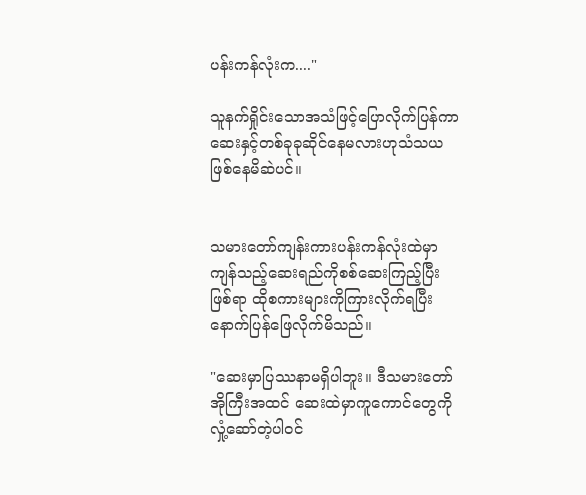ပန်းကန်လုံးက...."

သူနက်ရှိုင်းသောအသံဖြင့်ပြောလိုက်ပြန်ကာ ဆေးနှင့်တစ်ခုခုဆိုင်နေမလားဟုသံသယဖြစ်နေမိဆဲပင်။


သမားတော်ကျန်းကားပန်းကန်လုံးထဲမှာကျန်သည့်ဆေးရည်ကိုစစ်ဆေးကြည့်ပြီးဖြစ်ရာ ထိုစကားများကိုကြားလိုက်ရပြီးနောက်ပြန်ဖြေလိုက်မိသည်။

"ဆေးမှာပြဿနာမရှိပါဘူး။ ဒီသမားတော်အိုကြီးအထင် ဆေးထဲမှာကူကောင်တွေကိုလှုံ့ဆော်တဲ့ပါဝင်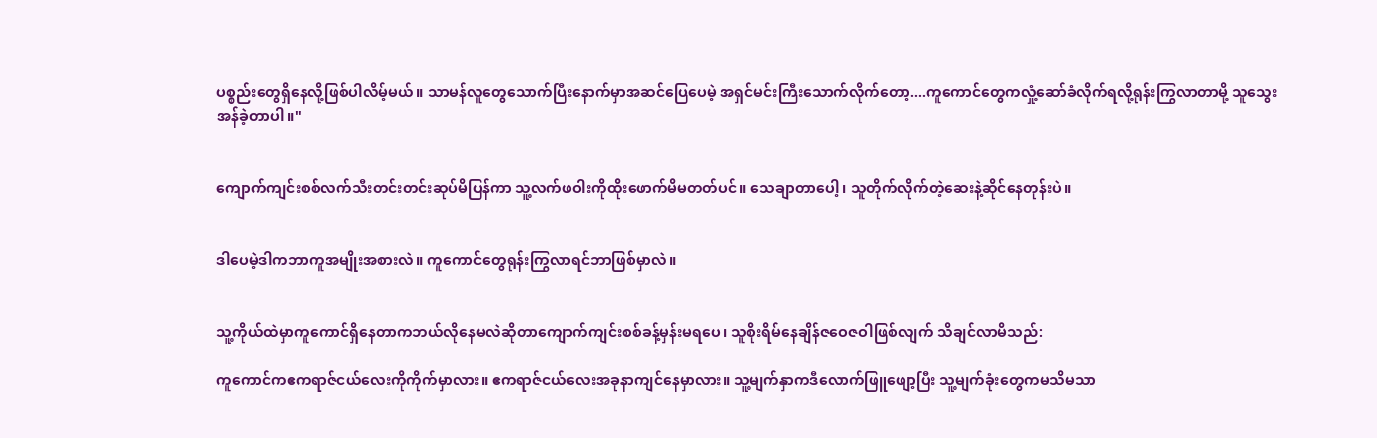ပစ္စည်းတွေရှိနေလို့ဖြစ်ပါလိမ့်မယ်။ သာမန်လူတွေသောက်ပြီးနောက်မှာအဆင်ပြေပေမဲ့ အရှင်မင်းကြီးသောက်လိုက်တော့....ကူကောင်တွေကလှုံ့ဆော်ခံလိုက်ရလို့ရုန်းကြွလာတာမို့ သူသွေးအန်ခဲ့တာပါ။"


ကျောက်ကျင်းစစ်လက်သီးတင်းတင်းဆုပ်မိပြန်ကာ သူ့လက်ဖဝါးကိုထိုးဖောက်မိမတတ်ပင်။ သေချာတာပေါ့၊ သူတိုက်လိုက်တဲ့ဆေးနဲ့ဆိုင်နေတုန်းပဲ။


ဒါပေမဲ့ဒါကဘာကူအမျိုးအစားလဲ။ ကူကောင်တွေရုန်းကြွလာရင်ဘာဖြစ်မှာလဲ။


သူ့ကိုယ်ထဲမှာကူကောင်ရှိနေတာကဘယ်လိုနေမလဲဆိုတာကျောက်ကျင်းစစ်ခန့်မှန်းမရပေ၊ သူစိုးရိမ်နေချိန်ဇဝေဇဝါဖြစ်လျက် သိချင်လာမိသည်:

ကူကောင်ကဧကရာဇ်ငယ်လေးကိုကိုက်မှာလား။ ဧကရာဇ်ငယ်လေးအခုနာကျင်နေမှာလား။ သူ့မျက်နှာကဒီလောက်ဖြူဖျော့ပြီး သူ့မျက်ခုံးတွေကမသိမသာ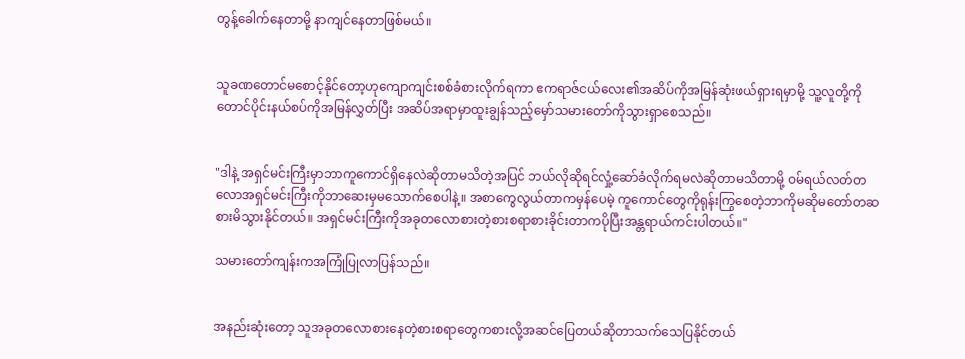တွန့်ခေါက်နေတာမို့ နာကျင်နေတာဖြစ်မယ်။


သူခဏတောင်မစောင့်နိုင်တော့ဟုကျောကျင်းစစ်ခံစားလိုက်ရကာ ဧကရာဇ်ငယ်လေး၏အဆိပ်ကိုအမြန်ဆုံးဖယ်ရှားရမှာမို့ သူ့လူတို့ကိုတောင်ပိုင်းနယ်စပ်ကိုအမြန်လွှတ်ပြီး အဆိပ်အရာမှာထူးချွန်သည့်မှော်သမားတော်ကိုသွားရှာစေသည်။


"ဒါနဲ့ အရှင်မင်းကြီးမှာဘာကူကောင်ရှိနေလဲဆိုတာမသိတဲ့အပြင် ဘယ်လိုဆိုရင်လှုံ့ဆော်ခံလိုက်ရမလဲဆိုတာမသိတာမို့ ဝမ်ရယ်လတ်တလောအရှင်မင်းကြီးကိုဘာဆေးမှမသောက်စေပါနဲ့။ အစာကွေလွယ်တာကမှန်ပေမဲ့ ကူကောင်တွေကိုရုန်းကြွစေတဲ့ဘာကိုမဆိုမတော်တဆစားမိသွားနိုင်တယ်။ အရှင်မင်းကြီးကိုအခုတလောစားတဲ့စားစရာစားခိုင်းတာကပိုပြီးအန္တရာယ်ကင်းပါတယ်။"

သမားတော်ကျန်းကအကြုံပြုလာပြန်သည်။


အနည်းဆုံးတော့ သူအခုတလောစားနေတဲ့စားစရာတွေကစားလို့အဆင်ပြေတယ်ဆိုတာသက်သေပြနိုင်တယ်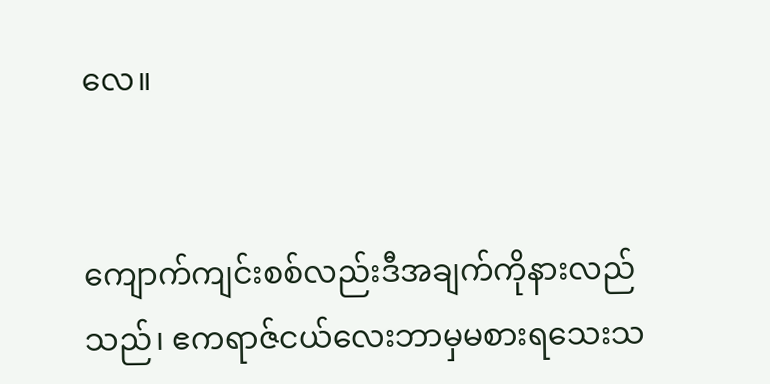လေ။


ကျောက်ကျင်းစစ်လည်းဒီအချက်ကိုနားလည်သည်၊ ဧကရာဇ်ငယ်လေးဘာမှမစားရသေးသ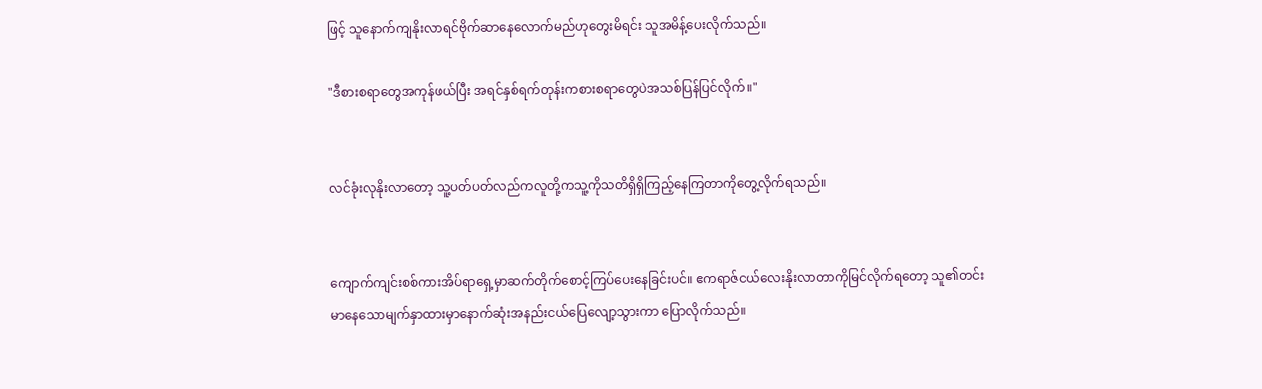ဖြင့် သူနောက်ကျနိုးလာရင်ဗိုက်ဆာနေလောက်မည်ဟုတွေးမိရင်း သူအမိန့်ပေးလိုက်သည်။

"ဒီစားစရာတွေအကုန်ဖယ်ပြီး အရင်နှစ်ရက်တုန်းကစားစရာတွေပဲအသစ်ပြန်ပြင်လိုက်။"


လင်ခုံးလုနိုးလာတော့ သူ့ပတ်ပတ်လည်ကလူတို့ကသူ့ကိုသတိရှိရှိကြည့်နေကြတာကိုတွေ့လိုက်ရသည်။


ကျောက်ကျင်းစစ်ကားအိပ်ရာရှေ့မှာဆက်တိုက်စောင့်ကြပ်ပေးနေခြင်းပင်။ ဧကရာဇ်ငယ်လေးနိုးလာတာကိုမြင်လိုက်ရတော့ သူ၏တင်းမာနေသောမျက်နှာထားမှာနောက်ဆုံးအနည်းငယ်ပြေလျော့သွားကာ ပြောလိုက်သည်။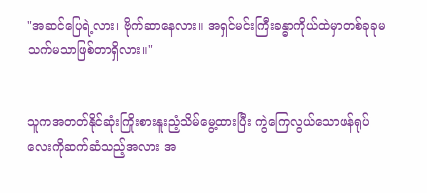"အဆင်ပြေရဲ့လား၊ ဗိုက်ဆာနေလား။ အရှင်မင်းကြီးခန္ဓာကိုယ်ထဲမှာတစ်ခုခုမသက်မသာဖြစ်တာရှိလား။"


သူကအတတ်နိုင်ဆုံးကြိုးစားနူးညံ့သိမ်မွေ့ထားပြီး ကွဲကြေလွယ်သောဖန်ရုပ်လေးကိုဆက်ဆံသည့်အလား အ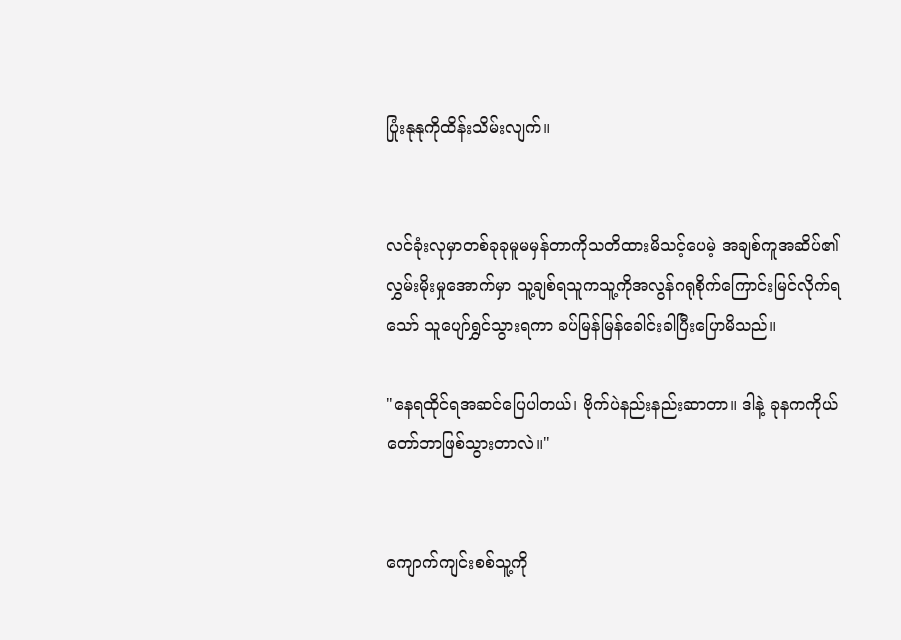ပြုံးနုနုကိုထိန်းသိမ်းလျက်။


လင်ခုံးလုမှာတစ်ခုခုမူမမှန်တာကိုသတိထားမိသင့်ပေမဲ့ အချစ်ကူအဆိပ်၏လွှမ်းမိုးမှုအောက်မှာ သူ့ချစ်ရသူကသူ့ကိုအလွန်ဂရုစိုက်ကြောင်းမြင်လိုက်ရသော် သူပျော်ရွှင်သွားရကာ ခပ်မြန်မြန်ခေါင်းခါပြီးပြောမိသည်။

"နေရထိုင်ရအဆင်ပြေပါတယ်၊ ဗိုက်ပဲနည်းနည်းဆာတာ။ ဒါနဲ့ ခုနကကိုယ်တော်ဘာဖြစ်သွားတာလဲ။"


ကျောက်ကျင်းစစ်သူ့ကို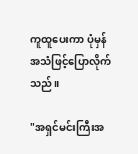ကူထူပေးကာ ပုံမှန်အသံဖြင့်ပြောလိုက်သည်။

"အရှင်မင်းကြီးအ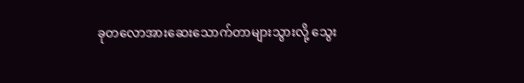ခုတလောအားဆေးသောက်တာများသွားလို့ သွေး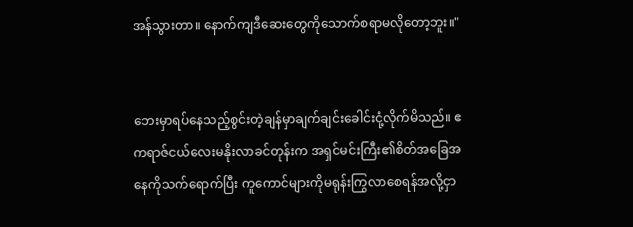အန်သွားတာ။ နောက်ကျဒီဆေးတွေကိုသောက်စရာမလိုတော့ဘူး။"


ဘေးမှာရပ်နေသည့်စွင်းတဲ့ချန်မှာချက်ချင်းခေါင်းငုံ့လိုက်မိသည်။ ဧကရာဇ်ငယ်လေးမနိုးလာခင်တုန်းက အရှင်မင်းကြီး၏စိတ်အခြေအနေကိုသက်ရောက်ပြီး ကူကောင်များကိုမရုန်းကြွလာစေရန်အလို့ငှာ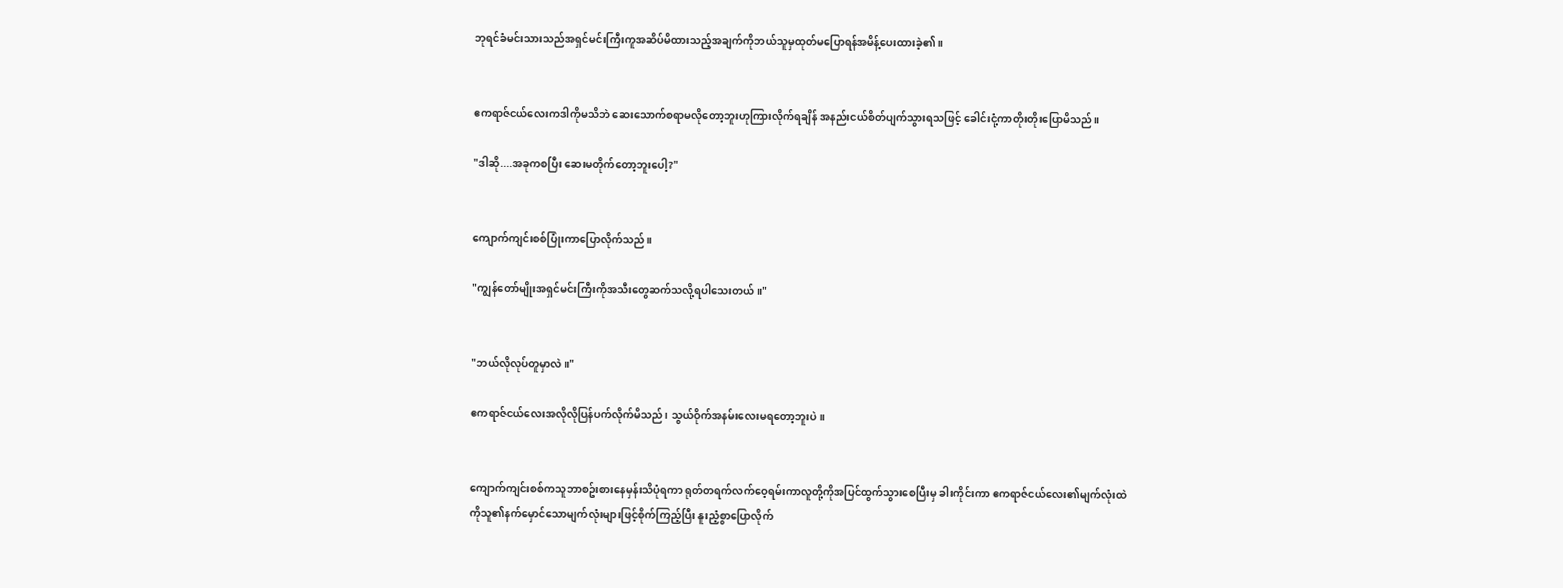ဘုရင်ခံမင်းသားသည်အရှင်မင်းကြီးကူအဆိပ်မိထားသည့်အချက်ကိုဘယ်သူမှထုတ်မပြောရန်အမိန့်ပေးထားခဲ့၏။


ဧကရာဇ်ငယ်လေးကဒါကိုမသိဘဲ ဆေးသောက်စရာမလိုတော့ဘူးဟုကြားလိုက်ရချိန် အနည်းငယ်စိတ်ပျက်သွားရသဖြင့် ခေါင်းငုံ့ကာတိုးတိုးပြောမိသည်။

"ဒါဆို....အခုကစပြီး ဆေးမတိုက်တော့ဘူးပေါ့?"


ကျောက်ကျင်းစစ်ပြုံးကာပြောလိုက်သည်။

"ကျွန်တော်မျိုးအရှင်မင်းကြီးကိုအသီးတွေဆက်သလို့ရပါသေးတယ်။"


"ဘယ်လိုလုပ်တူမှာလဲ။"

ဧကရာဇ်ငယ်လေးအလိုလိုပြန်ပက်လိုက်မိသည်၊ သွယ်ဝိုက်အနမ်းလေးမရတော့ဘူးပဲ။


ကျောက်ကျင်းစစ်ကသူဘာစဥ်းစားနေမှန်းသိပုံရကာ ရုတ်တရက်လက်ဝေ့ရမ်းကာလူတို့ကိုအပြင်ထွက်သွားစေပြီးမှ ခါးကိုင်းကာ ဧကရာဇ်ငယ်လေး၏မျက်လုံးထဲကိုသူ၏နက်မှောင်သောမျက်လုံးများဖြင့်စိုက်ကြည့်ပြီး နူးညံ့စွာပြောလိုက်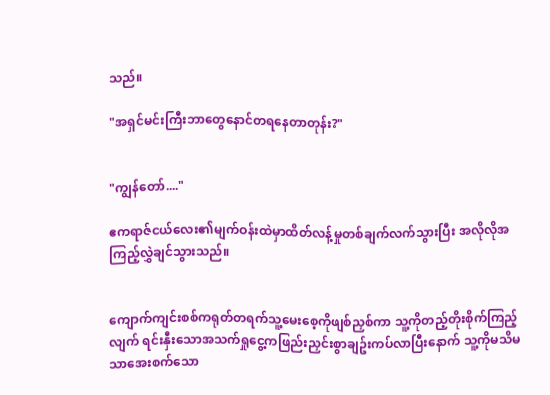သည်။

"အရှင်မင်းကြီးဘာတွေနောင်တရနေတာတုန်း?"


"ကျွန်တော်...."

ဧကရာဇ်ငယ်လေး၏မျက်ဝန်းထဲမှာထိတ်လန့်မှုတစ်ချက်လက်သွားပြီး အလိုလိုအကြည့်လွှဲချင်သွားသည်။


ကျောက်ကျင်းစစ်ကရုတ်တရက်သူ့မေးစေ့ကိုဖျစ်ညှစ်ကာ သူ့ကိုတည့်တိုးစိုက်ကြည့်လျက် ရင်းနှီးသောအသက်ရှုငွေ့ကဖြည်းညှင်းစွာချဥ်းကပ်လာပြီးနောက် သူ့ကိုမသိမသာအေးစက်သော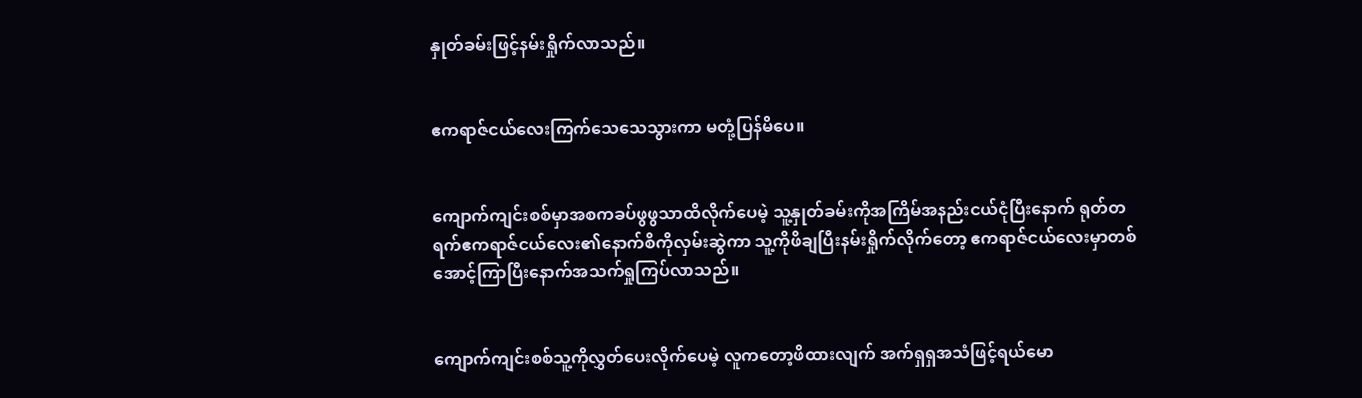နှုတ်ခမ်းဖြင့်နမ်းရှိုက်လာသည်။


ဧကရာဇ်ငယ်လေးကြက်သေသေသွားကာ မတုံ့ပြန်မိပေ။


ကျောက်ကျင်းစစ်မှာအစကခပ်ဖွဖွသာထိလိုက်ပေမဲ့ သူ့နှုတ်ခမ်းကိုအကြိမ်အနည်းငယ်ငုံပြီးနောက် ရုတ်တရက်ဧကရာဇ်ငယ်လေး၏နောက်စိကိုလှမ်းဆွဲကာ သူ့ကိုဖိချပြီးနမ်းရှိုက်လိုက်တော့ ဧကရာဇ်ငယ်လေးမှာတစ်အောင့်ကြာပြီးနောက်အသက်ရှုကြပ်လာသည်။


ကျောက်ကျင်းစစ်သူ့ကိုလွှတ်ပေးလိုက်ပေမဲ့ လူကတော့ဖိထားလျက် အက်ရှရှအသံဖြင့်ရယ်မော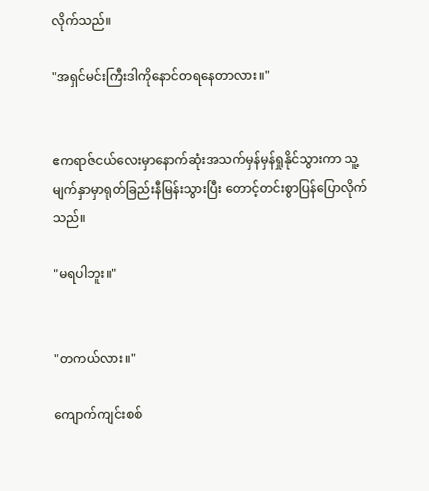လိုက်သည်။

"အရှင်မင်းကြီးဒါကိုနောင်တရနေတာလား။"


ဧကရာဇ်ငယ်လေးမှာနောက်ဆုံးအသက်မှန်မှန်ရှုနိုင်သွားကာ သူ့မျက်နှာမှာရုတ်ခြည်းနီမြန်းသွားပြီး တောင့်တင်းစွာပြန်ပြောလိုက်သည်။

"မရပါဘူး။"


"တကယ်လား။"

ကျောက်ကျင်းစစ်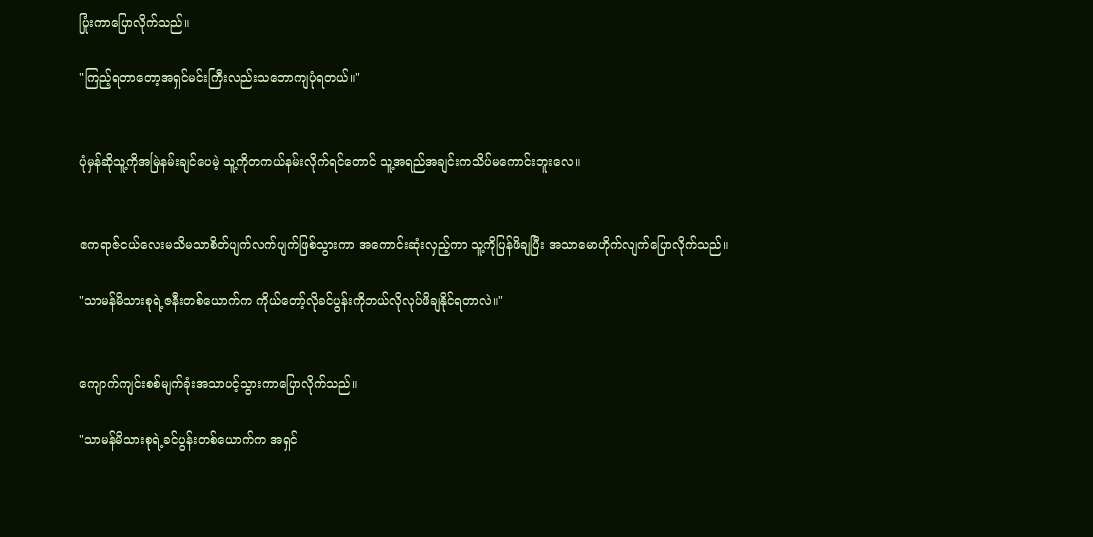ပြုံးကာပြောလိုက်သည်။

"ကြည့်ရတာတော့အရှင်မင်းကြီးလည်းသဘောကျပုံရတယ်။"


ပုံမှန်ဆိုသူ့ကိုအမြဲနမ်းချင်ပေမဲ့ သူ့ကိုတကယ်နမ်းလိုက်ရင်တောင် သူ့အရည်အချင်းကသိပ်မကောင်းဘူးလေ။


ဧကရာဇ်ငယ်လေးမသိမသာစိတ်ပျက်လက်ပျက်ဖြစ်သွားကာ အကောင်းဆုံးလှည့်ကာ သူ့ကိုပြန်ဖိချပြီး အသာမောဟိုက်လျက်ပြောလိုက်သည်။

"သာမန်မိသားစုရဲ့ဇနီးတစ်ယောက်က ကိုယ်တော့်လိုခင်ပွန်းကိုဘယ်လိုလုပ်ဖိချနိုင်ရတာလဲ။"


ကျောက်ကျင်းစစ်မျက်ခုံးအသာပင့်သွားကာပြောလိုက်သည်။

"သာမန်မိသားစုရဲ့ခင်ပွန်းတစ်ယောက်က အရှင်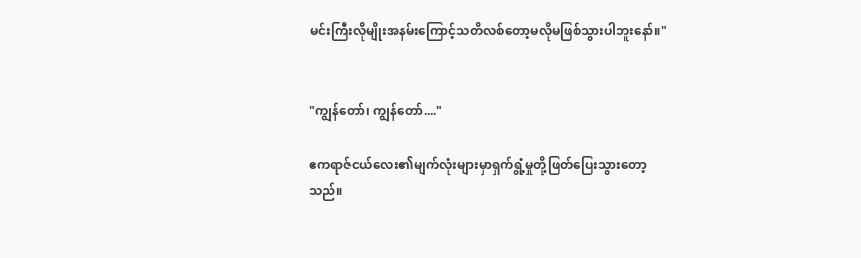မင်းကြီးလိုမျိုးအနမ်းကြောင့်သတိလစ်တော့မလိုမဖြစ်သွားပါဘူးနော်။"


"ကျွန်တော်၊ ကျွန်တော်...."

ဧကရာဇ်ငယ်လေး၏မျက်လုံးများမှာရှက်ရွံ့မှုတို့ဖြတ်ပြေးသွားတော့သည်။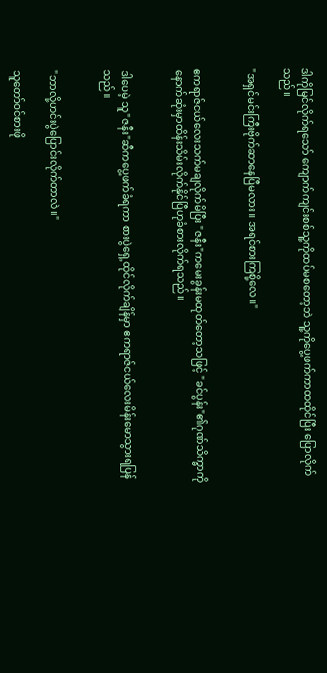ဒါကိုမြင်လိုက်ရသော် ကျောက်ကျင်းစစ်သူ့ကိုထပ်မစတော့ဘဲ သူ့ကိုပွေ့ဖက်ကာထထိုင်ပြီး ပြောလိုက်သည်။

"အရှင်မင်းကြီးဗိုက်ဆာနေပြီမလား။ အရင်စားကြစို့လေ။"


ဧကရာဇ်ငယ်လေးသက်မချလိုက်မိပြီး "ဇနီး"ကမေးခွန်းမထုတ်တော့သဖြင့် "ခင်ပွန်း"၏ဂုဏ်သိက္ခာကိုနောက်ဆုံးမှာထိန်းသိမ်းလိုက်နိုင်ပြီဟုခံစားလိုက်ရသည်။


ဒါပေမဲ့ သူ"ဇနီး"ဆီကပွေ့ဖက်ခံရကာ စားပွဲရှေ့ထိုင်လိုက်ချိန်မှာ ဧကရာဇ်ငယ်လေးမိန်းမောသွားရပြန်သည်။


"ဘာလို့ဟင်းပွဲပြောင်းလိုက်တာလဲ။"

သူတော်ဝင်စားဖို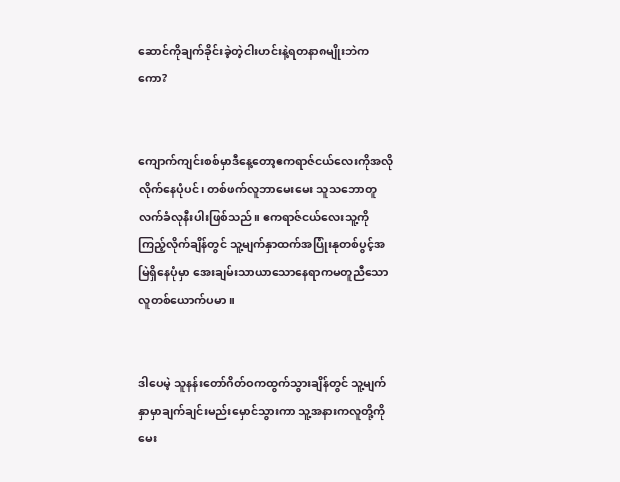ဆောင်ကိုချက်ခိုင်းခဲ့တဲ့ငါးဟင်းနဲ့ရတနာ၈မျိုးဘဲကကော?


ကျောက်ကျင်းစစ်မှာဒီနေ့တော့ဧကရာဇ်ငယ်လေးကိုအလိုလိုက်နေပုံပင်၊ တစ်ဖက်လူဘာမေးမေး သူသဘောတူလက်ခံလုနီးပါးဖြစ်သည်။ ဧကရာဇ်ငယ်လေးသူ့ကိုကြည့်လိုက်ချိန်တွင် သူ့မျက်နှာထက်အပြုံးနုတစ်ပွင့်အမြဲရှိနေပုံမှာ အေးချမ်းသာယာသောနေရာကမတူညီသောလူတစ်ယောက်ပမာ။


ဒါပေမဲ့ သူနန်းတော်ဂိတ်ဝကထွက်သွားချိန်တွင် သူ့မျက်နှာမှာချက်ချင်းမည်းမှောင်သွားကာ သူ့အနားကလူတို့ကိုမေး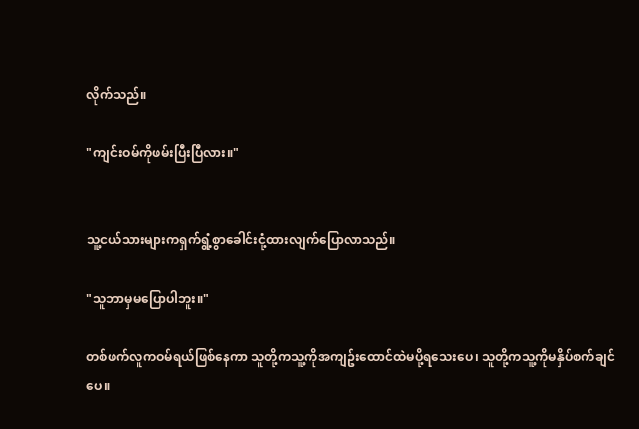လိုက်သည်။

"ကျင်းဝမ်ကိုဖမ်းပြီးပြီလား။"


သူ့ငယ်သားများကရှက်ရွံ့စွာခေါင်းငုံ့ထားလျက်ပြောလာသည်။

"သူဘာမှမပြောပါဘူး။"

တစ်ဖက်လူကဝမ်ရယ်ဖြစ်နေကာ သူတို့ကသူ့ကိုအကျဥ်းထောင်ထဲမပို့ရသေးပေ၊ သူတို့ကသူ့ကိုမနှိပ်စက်ချင်ပေ။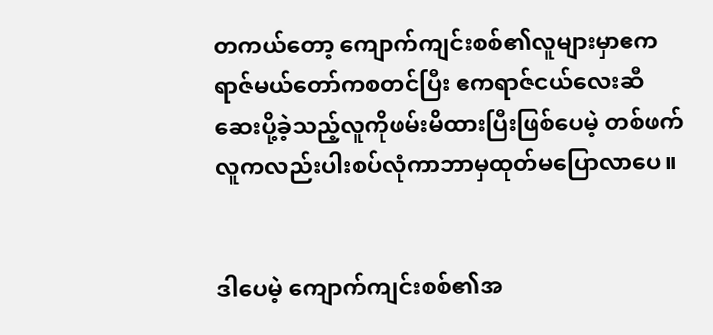တကယ်တော့ ကျောက်ကျင်းစစ်၏လူများမှာဧကရာဇ်မယ်တော်ကစတင်ပြီး ဧကရာဇ်ငယ်လေးဆီဆေးပို့ခဲ့သည့်လူကိုဖမ်းမိထားပြီးဖြစ်ပေမဲ့ တစ်ဖက်လူကလည်းပါးစပ်လုံကာဘာမှထုတ်မပြောလာပေ။


ဒါပေမဲ့ ကျောက်ကျင်းစစ်၏အ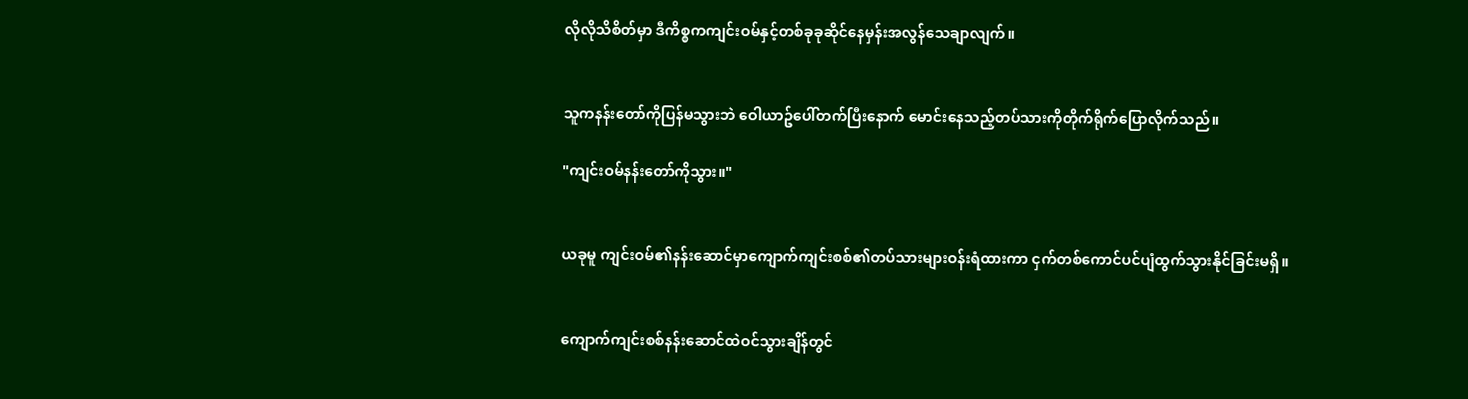လိုလိုသိစိတ်မှာ ဒီကိစ္စကကျင်းဝမ်နှင့်တစ်ခုခုဆိုင်နေမှန်းအလွန်သေချာလျက်။


သူကနန်းတော်ကိုပြန်မသွားဘဲ ဝေါယာဥ်ပေါ်တက်ပြီးနောက် မောင်းနေသည့်တပ်သားကိုတိုက်ရိုက်ပြောလိုက်သည်။

"ကျင်းဝမ်နန်းတော်ကိုသွား။"


ယခုမူ ကျင်းဝမ်၏နန်းဆောင်မှာကျောက်ကျင်းစစ်၏တပ်သားများဝန်းရံထားကာ ငှက်တစ်ကောင်ပင်ပျံထွက်သွားနိုင်ခြင်းမရှိ။


ကျောက်ကျင်းစစ်နန်းဆောင်ထဲဝင်သွားချိန်တွင်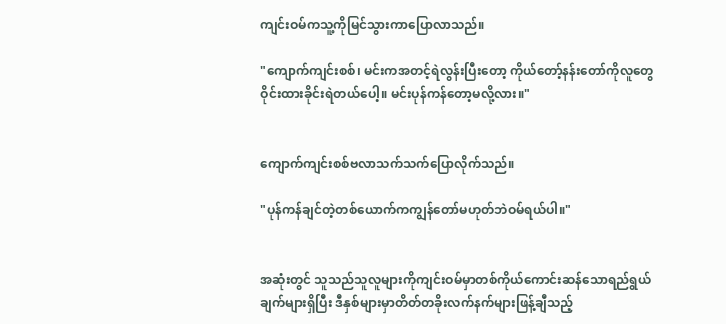ကျင်းဝမ်ကသူ့ကိုမြင်သွားကာပြောလာသည်။

"ကျောက်ကျင်းစစ်၊ မင်းကအတင့်ရဲလွန်းပြီးတော့ ကိုယ်တော့်နန်းတော်ကိုလူတွေဝိုင်းထားခိုင်းရဲတယ်ပေါ့။ မင်းပုန်ကန်တော့မလို့လား။"


ကျောက်ကျင်းစစ်ဗလာသက်သက်ပြောလိုက်သည်။

"ပုန်ကန်ချင်တဲ့တစ်ယောက်ကကျွန်တော်မဟုတ်ဘဲဝမ်ရယ်ပါ။"


အဆုံးတွင် သူသည်သူလူများကိုကျင်းဝမ်မှာတစ်ကိုယ်ကောင်းဆန်သောရည်ရွယ်ချက်များရှိပြီး ဒီနှစ်များမှာတိတ်တခိုးလက်နက်များဖြန့်ချီသည့်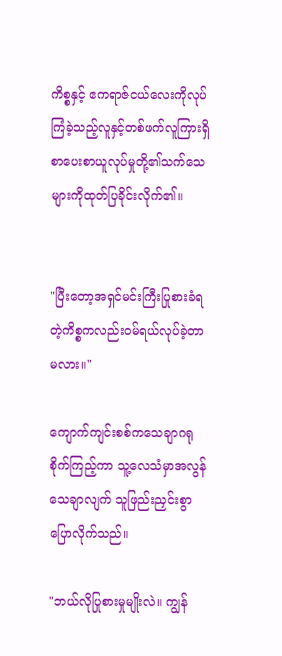ကိစ္စနှင့် ဧကရာဇ်ငယ်လေးကိုလုပ်ကြံခဲ့သည့်လူနှင့်တစ်ဖက်လူကြားရှိစာပေးစာယူလုပ်မှုတို့၏သက်သေများကိုထုတ်ပြခိုင်းလိုက်၏။


"ပြီးတော့အရှင်မင်းကြီးပြုစားခံရတဲ့ကိစ္စကလည်းဝမ်ရယ်လုပ်ခဲ့တာမလား။"

ကျောက်ကျင်းစစ်ကသေချာဂရုစိုက်ကြည့်ကာ သူ့လေသံမှာအလွန်သေချာလျက် သူဖြည်းညှင်းစွာပြောလိုက်သည်။

"ဘယ်လိုပြုစားမှုမျိုးလဲ။ ကျွန်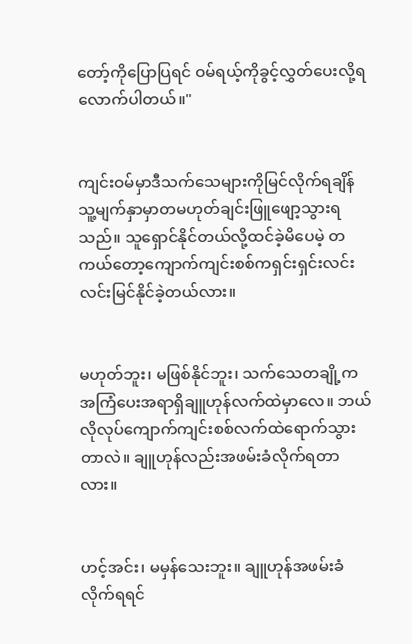တော့်ကိုပြောပြရင် ဝမ်ရယ့်ကိုခွင့်လွှတ်ပေးလို့ရလောက်ပါတယ်။"


ကျင်းဝမ်မှာဒီသက်သေများကိုမြင်လိုက်ရချိန် သူ့မျက်နှာမှာတမဟုတ်ချင်းဖြူဖျော့သွားရသည်။ သူရှောင်နိုင်တယ်လို့ထင်ခဲ့မိပေမဲ့ တကယ်တော့ကျောက်ကျင်းစစ်ကရှင်းရှင်းလင်းလင်းမြင်နိုင်ခဲ့တယ်လား။


မဟုတ်ဘူး၊ မဖြစ်နိုင်ဘူး၊ သက်သေတချို့ကအကြံပေးအရာရှိချူဟုန်လက်ထဲမှာလေ။ ဘယ်လိုလုပ်ကျောက်ကျင်းစစ်လက်ထဲရောက်သွားတာလဲ။ ချူဟုန်လည်းအဖမ်းခံလိုက်ရတာလား။


ဟင့်အင်း၊ မမှန်သေးဘူး။ ချူဟုန်အဖမ်းခံလိုက်ရရင်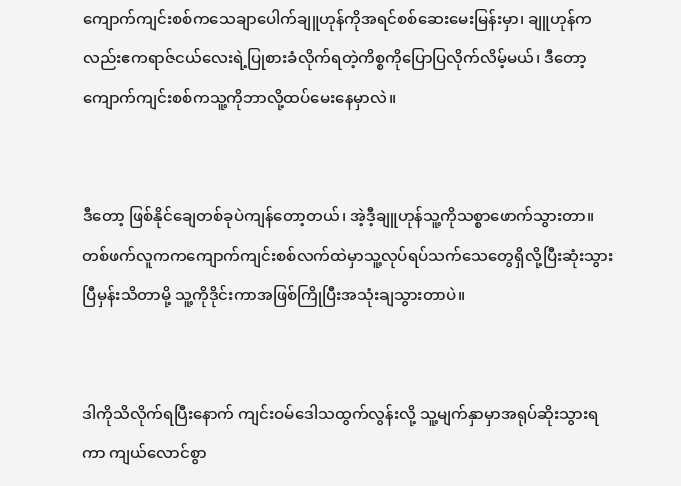ကျောက်ကျင်းစစ်ကသေချာပေါက်ချူဟုန်ကိုအရင်စစ်ဆေးမေးမြန်းမှာ၊ ချူဟုန်ကလည်းဧကရာဇ်ငယ်လေးရဲ့ပြုစားခံလိုက်ရတဲ့ကိစ္စကိုပြောပြလိုက်လိမ့်မယ်၊ ဒီတော့ကျောက်ကျင်းစစ်ကသူ့ကိုဘာလို့ထပ်မေးနေမှာလဲ။


ဒီတော့ ဖြစ်နိုင်ချေတစ်ခုပဲကျန်တော့တယ်၊ အဲ့ဒီ့ချူဟုန်သူ့ကိုသစ္စာဖောက်သွားတာ။ တစ်ဖက်လူကကကျောက်ကျင်းစစ်လက်ထဲမှာသူ့လုပ်ရပ်သက်သေတွေရှိလို့ပြီးဆုံးသွားပြီမှန်းသိတာမို့ သူ့ကိုဒိုင်းကာအဖြစ်ကြိုပြီးအသုံးချသွားတာပဲ။


ဒါကိုသိလိုက်ရပြီးနောက် ကျင်းဝမ်ဒေါသထွက်လွန်းလို့ သူ့မျက်နှာမှာအရုပ်ဆိုးသွားရကာ ကျယ်လောင်စွာ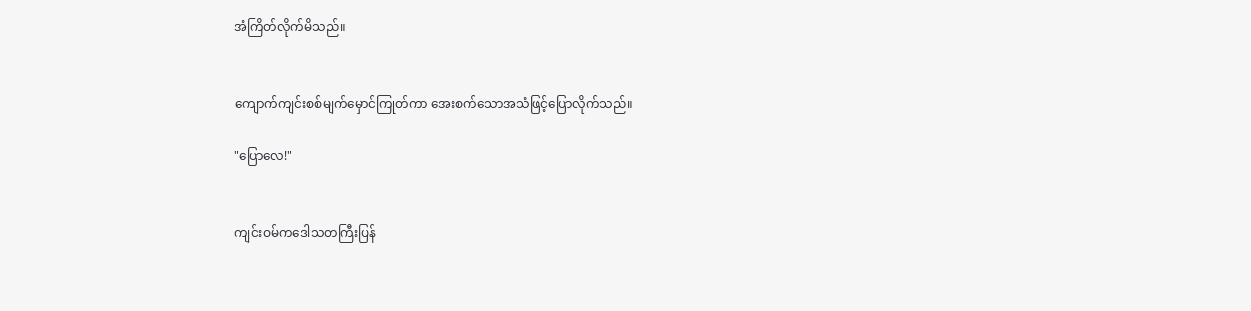အံကြိတ်လိုက်မိသည်။


ကျောက်ကျင်းစစ်မျက်မှောင်ကြုတ်ကာ အေးစက်သောအသံဖြင့်ပြောလိုက်သည်။

"ပြောလေ!"


ကျင်းဝမ်ကဒေါသတကြီးပြန်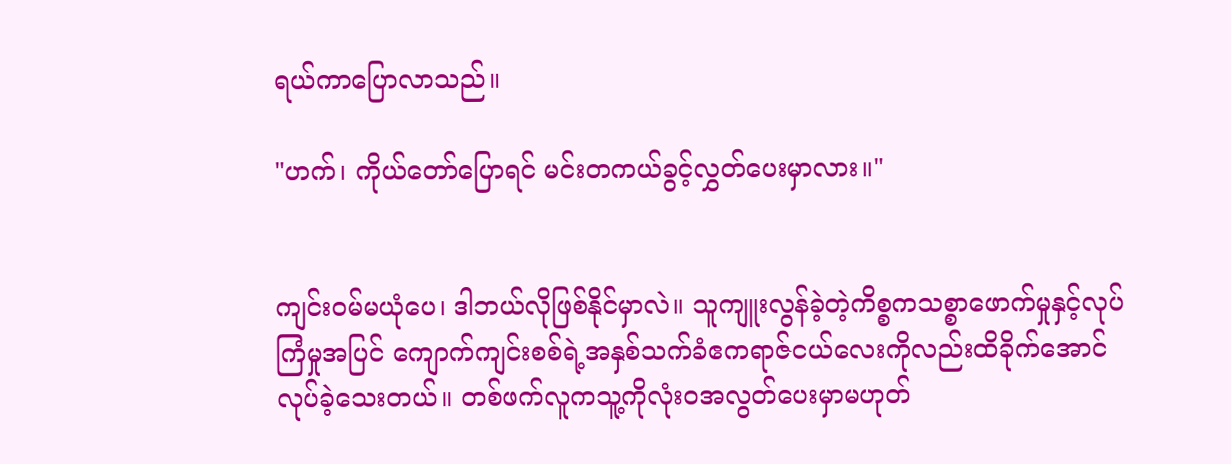ရယ်ကာပြောလာသည်။

"ဟက်၊ ကိုယ်တော်ပြောရင် မင်းတကယ်ခွင့်လွှတ်ပေးမှာလား။"


ကျင်းဝမ်မယုံပေ၊ ဒါဘယ်လိုဖြစ်နိုင်မှာလဲ။ သူကျူးလွန်ခဲ့တဲ့ကိစ္စကသစ္စာဖောက်မှုနှင့်လုပ်ကြံမှုအပြင် ကျောက်ကျင်းစစ်ရဲ့အနှစ်သက်ခံဧကရာဇ်ငယ်လေးကိုလည်းထိခိုက်အောင်လုပ်ခဲ့သေးတယ်။ တစ်ဖက်လူကသူ့ကိုလုံးဝအလွတ်ပေးမှာမဟုတ်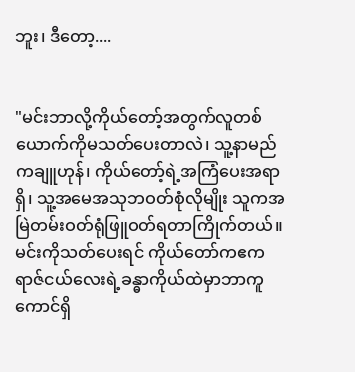ဘူး၊ ဒီတော့....


"မင်းဘာလို့ကိုယ်တော့်အတွက်လူတစ်ယောက်ကိုမသတ်ပေးတာလဲ၊ သူ့နာမည်ကချူဟုန်၊ ကိုယ်တော့်ရဲ့အကြံပေးအရာရှိ၊ သူ့အမေအသုဘဝတ်စုံလိုမျိုး သူကအမြဲတမ်းဝတ်ရုံဖြူဝတ်ရတာကြိုက်တယ်။ မင်းကိုသတ်ပေးရင် ကိုယ်တော်ကဧကရာဇ်ငယ်လေးရဲ့ခန္ဓာကိုယ်ထဲမှာဘာကူကောင်ရှိ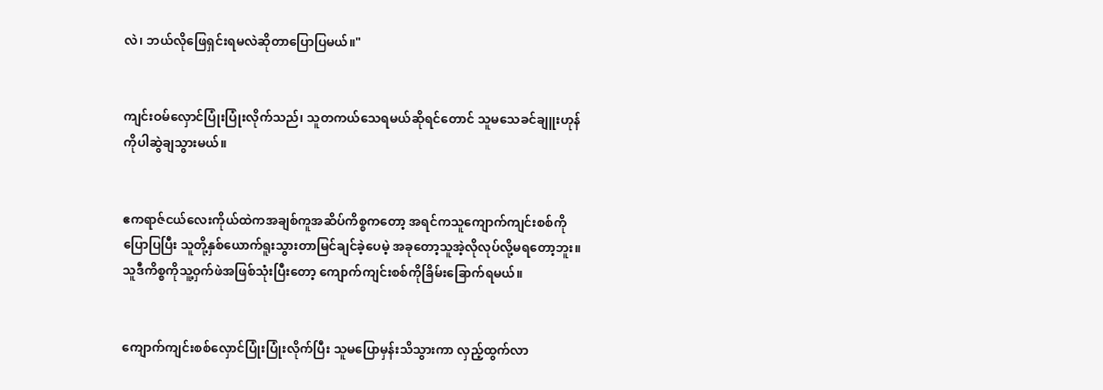လဲ၊ ဘယ်လိုဖြေရှင်းရမလဲဆိုတာပြောပြမယ်။"


ကျင်းဝမ်လှောင်ပြုံးပြုံးလိုက်သည်၊ သူတကယ်သေရမယ်ဆိုရင်တောင် သူမသေခင်ချူးဟုန်ကိုပါဆွဲချသွားမယ်။


ဧကရာဇ်ငယ်လေးကိုယ်ထဲကအချစ်ကူအဆိပ်ကိစ္စကတော့ အရင်ကသူကျောက်ကျင်းစစ်ကိုပြောပြပြီး သူတို့နှစ်ယောက်ရူးသွားတာမြင်ချင်ခဲ့ပေမဲ့ အခုတော့သူအဲ့လိုလုပ်လို့မရတော့ဘူး။ သူဒီကိစ္စကိုသူ့ဝှက်ဖဲအဖြစ်သုံးပြီးတော့ ကျောက်ကျင်းစစ်ကိုခြိမ်းခြောက်ရမယ်။


ကျောက်ကျင်းစစ်လှောင်ပြုံးပြုံးလိုက်ပြီး သူမပြောမှန်းသိသွားကာ လှည့်ထွက်လာ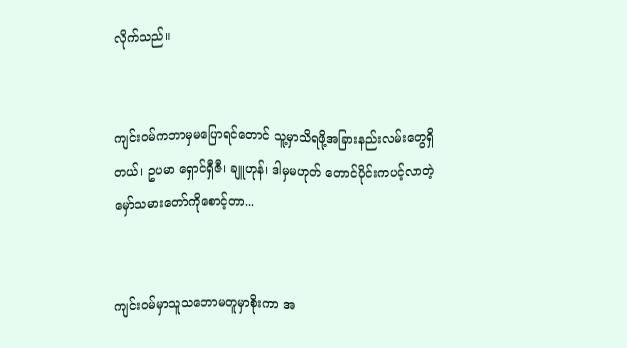လိုက်သည်။


ကျင်းဝမ်ကဘာမှမပြောရင်တောင် သူ့မှာသိရဖို့အခြားနည်းလမ်းတွေရှိတယ်၊ ဥပမာ ရှောင်ရှီဇီ၊ ချူဟုန်၊ ဒါမှမဟုတ် တောင်ပိုင်းကပင့်လာတဲ့မှော်သမားတော်ကိုစောင့်တာ...


ကျင်းဝမ်မှာသူသဘောမတူမှာစိုးကာ အ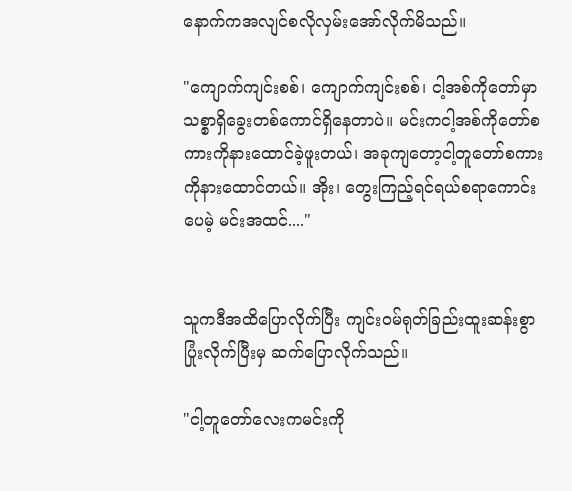နောက်ကအလျင်စလိုလှမ်းအော်လိုက်မိသည်။

"ကျောက်ကျင်းစစ်၊ ကျောက်ကျင်းစစ်၊ ငါ့အစ်ကိုတော်မှာသစ္စာရှိခွေးတစ်ကောင်ရှိနေတာပဲ။ မင်းကငါ့အစ်ကိုတော်စကားကိုနားထောင်ခဲ့ဖူးတယ်၊ အခုကျတော့ငါ့တူတော်စကားကိုနားထောင်တယ်။ အိုး၊ တွေးကြည့်ရင်ရယ်စရာကောင်းပေမဲ့ မင်းအထင်...."


သူကဒီအထိပြောလိုက်ပြီး ကျင်းဝမ်ရုတ်ခြည်းထူးဆန်းစွာပြုံးလိုက်ပြီးမှ ဆက်ပြောလိုက်သည်။

"ငါ့တူတော်လေးကမင်းကို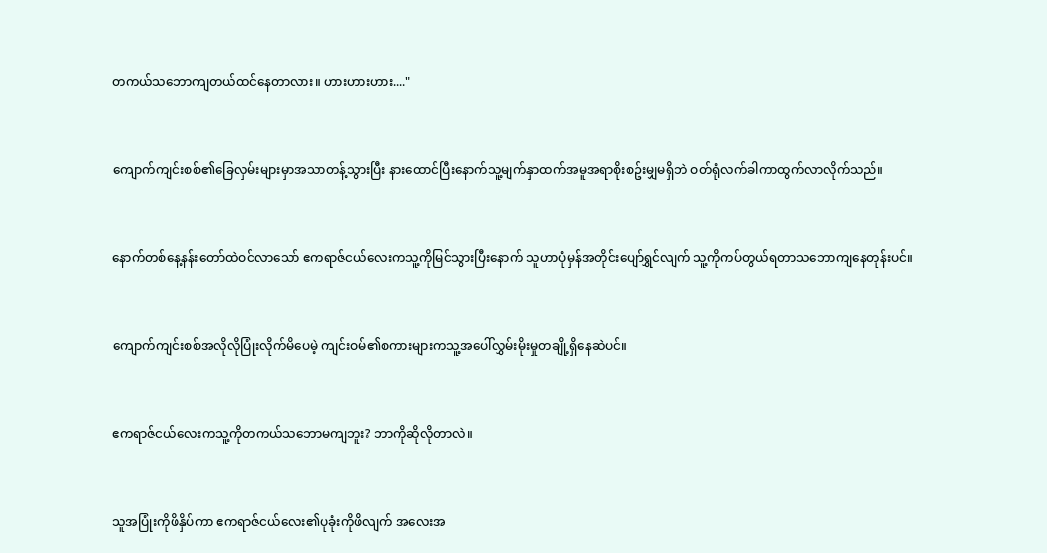တကယ်သဘောကျတယ်ထင်နေတာလား။ ဟားဟားဟား...."


ကျောက်ကျင်းစစ်၏ခြေလှမ်းများမှာအသာတန့်သွားပြီး နားထောင်ပြီးနောက်သူ့မျက်နှာထက်အမူအရာစိုးစဥ်းမျှမရှိဘဲ ဝတ်ရုံလက်ခါကာထွက်လာလိုက်သည်။


နောက်တစ်နေ့နန်းတော်ထဲဝင်လာသော် ဧကရာဇ်ငယ်လေးကသူ့ကိုမြင်သွားပြီးနောက် သူဟာပုံမှန်အတိုင်းပျော်ရွှင်လျက် သူ့ကိုကပ်တွယ်ရတာသဘောကျနေတုန်းပင်။


ကျောက်ကျင်းစစ်အလိုလိုပြုံးလိုက်မိပေမဲ့ ကျင်းဝမ်၏စကားများကသူ့အပေါ်လွှမ်းမိုးမှုတချို့ရှိနေဆဲပင်။


ဧကရာဇ်ငယ်လေးကသူ့ကိုတကယ်သဘောမကျဘူး? ဘာကိုဆိုလိုတာလဲ။


သူအပြုံးကိုဖိနှိပ်ကာ ဧကရာဇ်ငယ်လေး၏ပုခုံးကိုဖိလျက် အလေးအ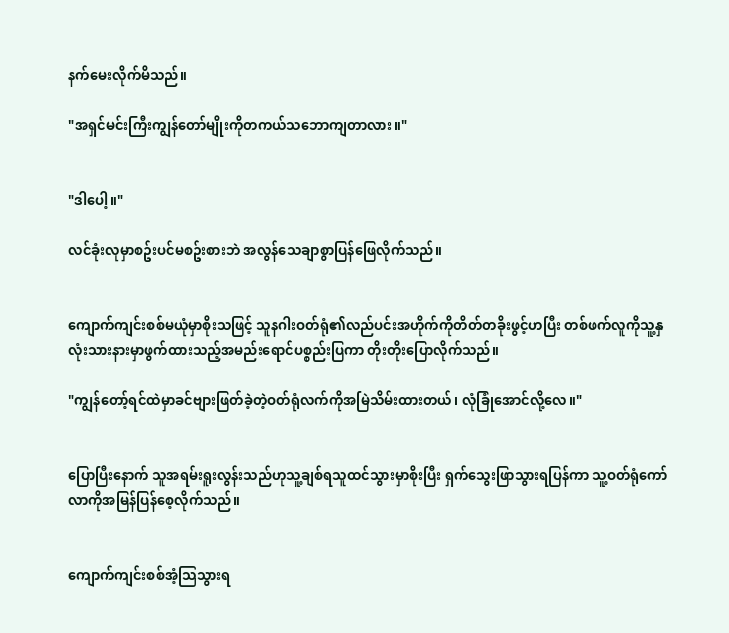နက်မေးလိုက်မိသည်။

"အရှင်မင်းကြီးကျွန်တော်မျိုးကိုတကယ်သဘောကျတာလား။"


"ဒါပေါ့။"

လင်ခုံးလုမှာစဥ်းပင်မစဥ်းစားဘဲ အလွန်သေချာစွာပြန်ဖြေလိုက်သည်။


ကျောက်ကျင်းစစ်မယုံမှာစိုးသဖြင့် သူနဂါးဝတ်ရုံ၏လည်ပင်းအဟိုက်ကိုတိတ်တခိုးဖွင့်ဟပြီး တစ်ဖက်လူကိုသူ့နှလုံးသားနားမှာဖွက်ထားသည့်အမည်းရောင်ပစ္စည်းပြကာ တိုးတိုးပြောလိုက်သည်။

"ကျွန်တော့်ရင်ထဲမှာခင်ဗျားဖြတ်ခဲ့တဲ့ဝတ်ရုံလက်ကိုအမြဲသိမ်းထားတယ်၊ လုံခြုံအောင်လို့လေ။"


ပြောပြီးနောက် သူအရမ်းရူးလွန်းသည်ဟုသူ့ချစ်ရသူထင်သွားမှာစိုးပြီး ရှက်သွေးဖြာသွားရပြန်ကာ သူ့ဝတ်ရုံကော်လာကိုအမြန်ပြန်စေ့လိုက်သည်။


ကျောက်ကျင်းစစ်အံ့သြသွားရ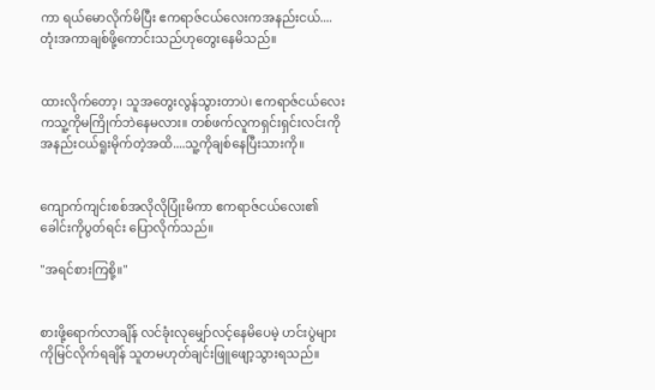ကာ ရယ်မောလိုက်မိပြီး ဧကရာဇ်ငယ်လေးကအနည်းငယ်....တုံးအကာချစ်ဖို့ကောင်းသည်ဟုတွေးနေမိသည်။


ထားလိုက်တော့၊ သူအတွေးလွန်သွားတာပဲ၊ ဧကရာဇ်ငယ်လေးကသူ့ကိုမကြိုက်ဘဲနေမလား။ တစ်ဖက်လူကရှင်းရှင်းလင်းကိုအနည်းငယ်ရူးမိုက်တဲ့အထိ....သူ့ကိုချစ်နေပြီးသားကို။


ကျောက်ကျင်းစစ်အလိုလိုပြုံးမိကာ ဧကရာဇ်ငယ်လေး၏ခေါင်းကိုပွတ်ရင်း ပြောလိုက်သည်။

"အရင်စားကြစို့။"


စားဖို့ရောက်လာချိန် လင်ခုံးလုမျှော်လင့်နေမိပေမဲ့ ဟင်းပွဲများကိုမြင်လိုက်ရချိန် သူတမဟုတ်ချင်းဖြူဖျော့သွားရသည်။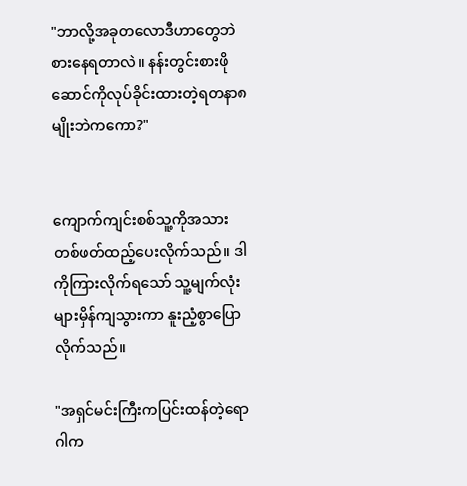"ဘာလို့အခုတလောဒီဟာတွေဘဲစားနေရတာလဲ။ နန်းတွင်းစားဖိုဆောင်ကိုလုပ်ခိုင်းထားတဲ့ရတနာ၈မျိုးဘဲကကော?"


ကျောက်ကျင်းစစ်သူ့ကိုအသားတစ်ဖတ်ထည့်ပေးလိုက်သည်။ ဒါကိုကြားလိုက်ရသော် သူ့မျက်လုံးများမှိန်ကျသွားကာ နူးညံ့စွာပြောလိုက်သည်။

"အရှင်မင်းကြီးကပြင်းထန်တဲ့ရောဂါက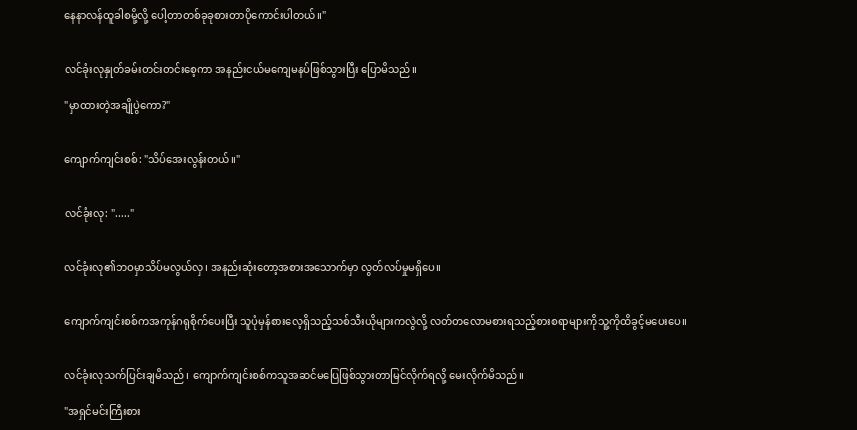နေနာလန်ထူခါစမို့လို့ ပေါ့တာတစ်ခုခုစားတာပိုကောင်းပါတယ်။"


လင်ခုံးလုနှုတ်ခမ်းတင်းတင်းစေ့ကာ အနည်းငယ်မကျေမနပ်ဖြစ်သွားပြီး ပြောမိသည်။

"မှာထားတဲ့အချိုပွဲကော?"


ကျောက်ကျင်းစစ်: "သိပ်အေးလွန်းတယ်။"


လင်ခုံးလု: "....."


လင်ခုံးလု၏ဘဝမှာသိပ်မလွယ်လှ၊ အနည်းဆုံးတော့အစားအသောက်မှာ လွတ်လပ်မှုမရှိပေ။


ကျောက်ကျင်းစစ်ကအကုန်ဂရုစိုက်ပေးပြီး သူပုံမှန်စားလေ့ရှိသည့်သစ်သီးယိုများကလွဲလို့ လတ်တလောမစားရသည့်စားစရာများကိုသူ့ကိုထိခွင့်မပေးပေ။


လင်ခုံးလုသက်ပြင်းချမိသည်၊ ကျောက်ကျင်းစစ်ကသူအဆင်မပြေဖြစ်သွားတာမြင်လိုက်ရလို့ မေးလိုက်မိသည်။

"အရှင်မင်းကြီးစား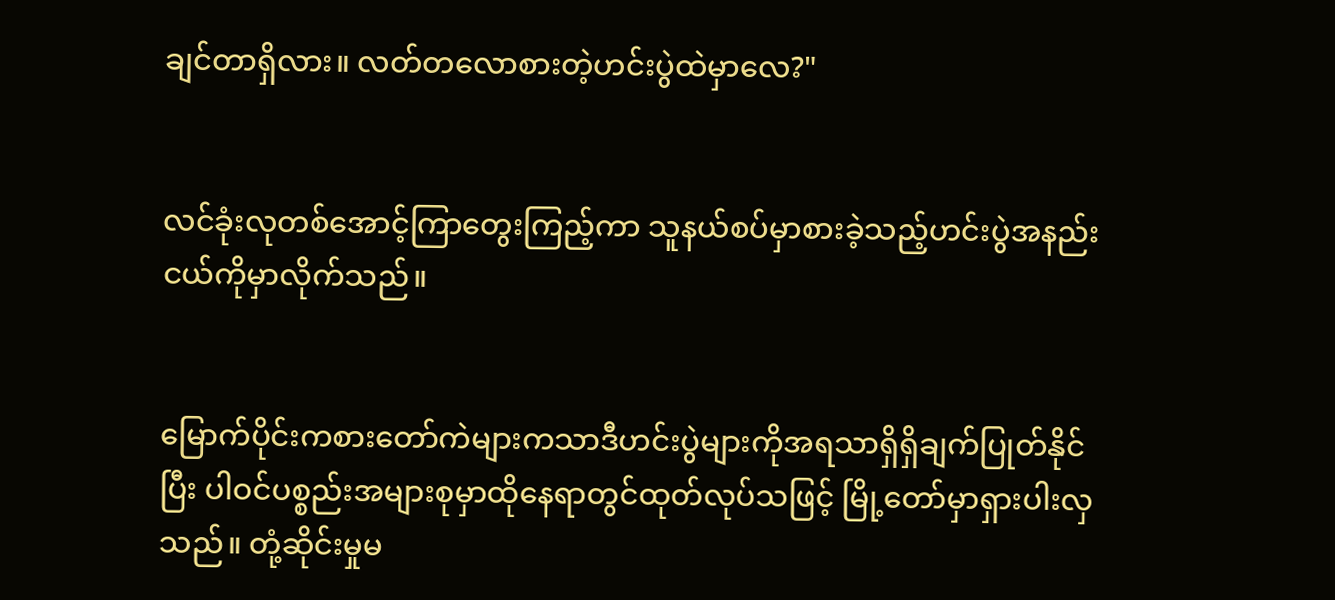ချင်တာရှိလား။ လတ်တလောစားတဲ့ဟင်းပွဲထဲမှာလေ?"


လင်ခုံးလုတစ်အောင့်ကြာတွေးကြည့်ကာ သူနယ်စပ်မှာစားခဲ့သည့်ဟင်းပွဲအနည်းငယ်ကိုမှာလိုက်သည်။


မြောက်ပိုင်းကစားတော်ကဲများကသာဒီဟင်းပွဲများကိုအရသာရှိရှိချက်ပြုတ်နိုင်ပြီး ပါဝင်ပစ္စည်းအများစုမှာထိုနေရာတွင်ထုတ်လုပ်သဖြင့် မြို့တော်မှာရှားပါးလှသည်။ တုံ့ဆိုင်းမှုမ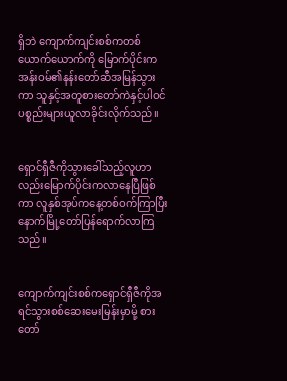ရှိဘဲ ကျောက်ကျင်းစစ်ကတစ်ယောက်ယောက်ကို မြောက်ပိုင်းကအန်းဝမ်၏နန်းတော်ဆီအမြန်သွားကာ သူနှင့်အတူစားတော်ကဲနှင့်ပါဝင်ပစ္စည်းများယူလာခိုင်းလိုက်သည်။


ရှောင်ရှီဇီကိုသွားခေါ်သည့်လူဟာလည်းမြောက်ပိုင်းကလာနေပြီဖြစ်ကာ လူနှစ်အုပ်ကနေ့တစ်ဝက်ကြာပြီးနောက်မြို့တော်ပြန်ရောက်လာကြသည်။


ကျောက်ကျင်းစစ်ကရှောင်ရှီဇီကိုအရင်သွားစစ်ဆေးမေးမြန်းမှာမို့ စားတော်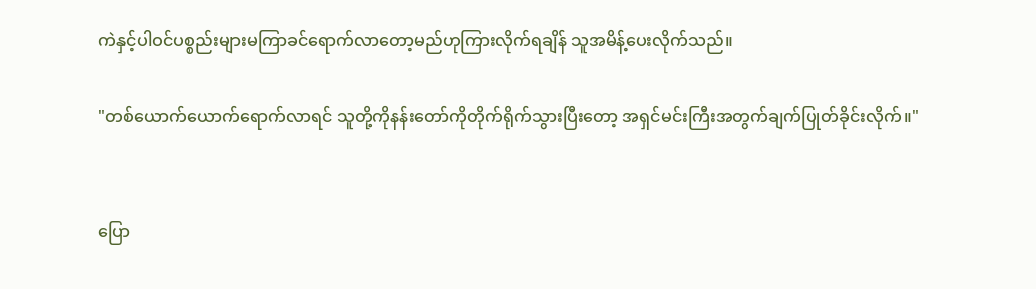ကဲနှင့်ပါဝင်ပစ္စည်းများမကြာခင်ရောက်လာတော့မည်ဟုကြားလိုက်ရချိန် သူအမိန့်ပေးလိုက်သည်။

"တစ်ယောက်ယောက်ရောက်လာရင် သူတို့ကိုနန်းတော်ကိုတိုက်ရိုက်သွားပြီးတော့ အရှင်မင်းကြီးအတွက်ချက်ပြုတ်ခိုင်းလိုက်။"


ပြော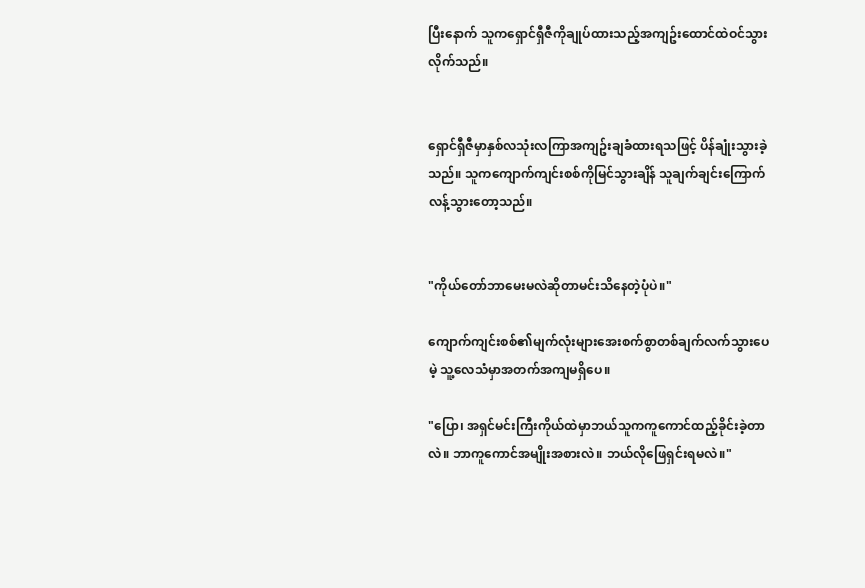ပြီးနောက် သူကရှောင်ရှီဇီကိုချုပ်ထားသည့်အကျဥ်းထောင်ထဲဝင်သွားလိုက်သည်။


ရှောင်ရှီဇီမှာနှစ်လသုံးလကြာအကျဥ်းချခံထားရသဖြင့် ပိန်ချုံးသွားခဲ့သည်။ သူကကျောက်ကျင်းစစ်ကိုမြင်သွားချိန် သူချက်ချင်းကြောက်လန့်သွားတော့သည်။


"ကိုယ်တော်ဘာမေးမလဲဆိုတာမင်းသိနေတဲ့ပုံပဲ။"

ကျောက်ကျင်းစစ်၏မျက်လုံးများအေးစက်စွာတစ်ချက်လက်သွားပေမဲ့ သူ့လေသံမှာအတက်အကျမရှိပေ။

"ပြော၊ အရှင်မင်းကြီးကိုယ်ထဲမှာဘယ်သူကကူကောင်ထည့်ခိုင်းခဲ့တာလဲ။ ဘာကူကောင်အမျိုးအစားလဲ။ ဘယ်လိုဖြေရှင်းရမလဲ။"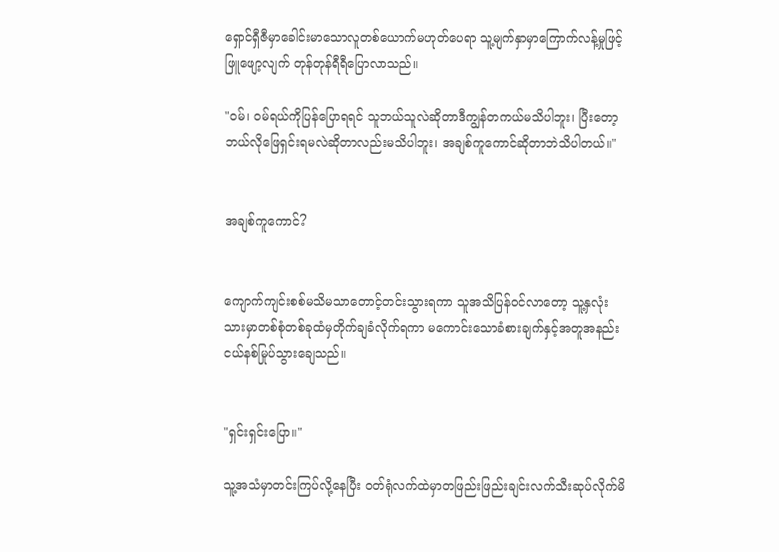ရှောင်ရှီဇီမှာခေါင်းမာသောလူတစ်ယောက်မဟုတ်ပေရာ သူ့မျက်နှာမှာကြောက်လန့်မှုဖြင့်ဖြူဖျော့လျက် တုန်တုန်ရီရီပြောလာသည်။

"ဝမ်၊ ဝမ်ရယ်ကိုပြန်ပြောရရင် သူဘယ်သူလဲဆိုတာဒီကျွန်တကယ်မသိပါဘူး၊ ပြီးတော့ ဘယ်လိုဖြေရှင်းရမလဲဆိုတာလည်းမသိပါဘူး၊ အချစ်ကူကောင်ဆိုတာဘဲသိပါတယ်။"


အချစ်ကူကောင်?


ကျောက်ကျင်းစစ်မသိမသာတောင့်တင်းသွားရကာ သူအသိပြန်ဝင်လာတော့ သူ့နှလုံးသားမှာတစ်စုံတစ်ခုထံမှတိုက်ချခံလိုက်ရကာ မကောင်းသောခံစားချက်နှင့်အတူအနည်းငယ်နစ်မြုပ်သွားချေသည်။


"ရှင်းရှင်းပြော။"

သူ့အသံမှာတင်းကြပ်လို့နေပြီး ဝတ်ရုံလက်ထဲမှာတဖြည်းဖြည်းချင်းလက်သီးဆုပ်လိုက်မိ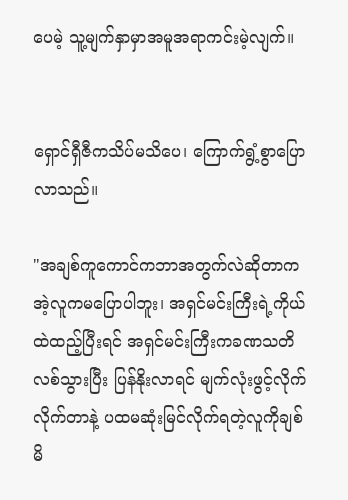ပေမဲ့ သူ့မျက်နှာမှာအမူအရာကင်းမဲ့လျက်။


ရှောင်ရှီဇီကသိပ်မသိပေ၊ ကြောက်ရွံ့စွာပြောလာသည်။

"အချစ်ကူကောင်ကဘာအတွက်လဲဆိုတာကအဲ့လူကမပြောပါဘူး၊ အရှင်မင်းကြီးရဲ့ကိုယ်ထဲထည့်ပြီးရင် အရှင်မင်းကြီးကခဏသတိလစ်သွားပြီး ပြန်နိုးလာရင် မျက်လုံးဖွင့်လိုက်လိုက်တာနဲ့ ပထမဆုံးမြင်လိုက်ရတဲ့လူကိုချစ်မိ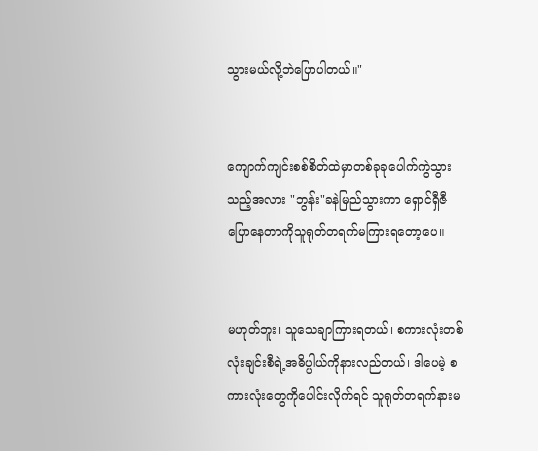သွားမယ်လို့ဘဲပြောပါတယ်။"


ကျောက်ကျင်းစစ်စိတ်ထဲမှာတစ်ခုခုပေါက်ကွဲသွားသည့်အလား "ဘွန်း"ခနဲမြည်သွားကာ ရှောင်ရှီဇီပြောနေတာကိုသူရုတ်တရက်မကြားရတော့ပေ။


မဟုတ်ဘူး၊ သူသေချာကြားရတယ်၊ စကားလုံးတစ်လုံးချင်းစီရဲ့အဓိပ္ပါယ်ကိုနားလည်တယ်၊ ဒါပေမဲ့ စကားလုံးတွေကိုပေါင်းလိုက်ရင် သူရုတ်တရက်နားမ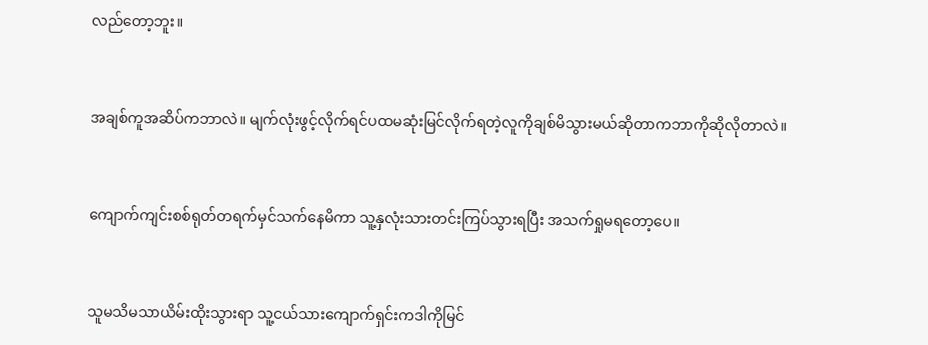လည်တော့ဘူး။


အချစ်ကူအဆိပ်ကဘာလဲ။ မျက်လုံးဖွင့်လိုက်ရင်ပထမဆုံးမြင်လိုက်ရတဲ့လူကိုချစ်မိသွားမယ်ဆိုတာကဘာကိုဆိုလိုတာလဲ။


ကျောက်ကျင်းစစ်ရုတ်တရက်မှင်သက်နေမိကာ သူ့နှလုံးသားတင်းကြပ်သွားရပြီး အသက်ရှုမရတော့ပေ။


သူမသိမသာယိမ်းထိုးသွားရာ သူ့ငယ်သားကျောက်ရှင်းကဒါကိုမြင်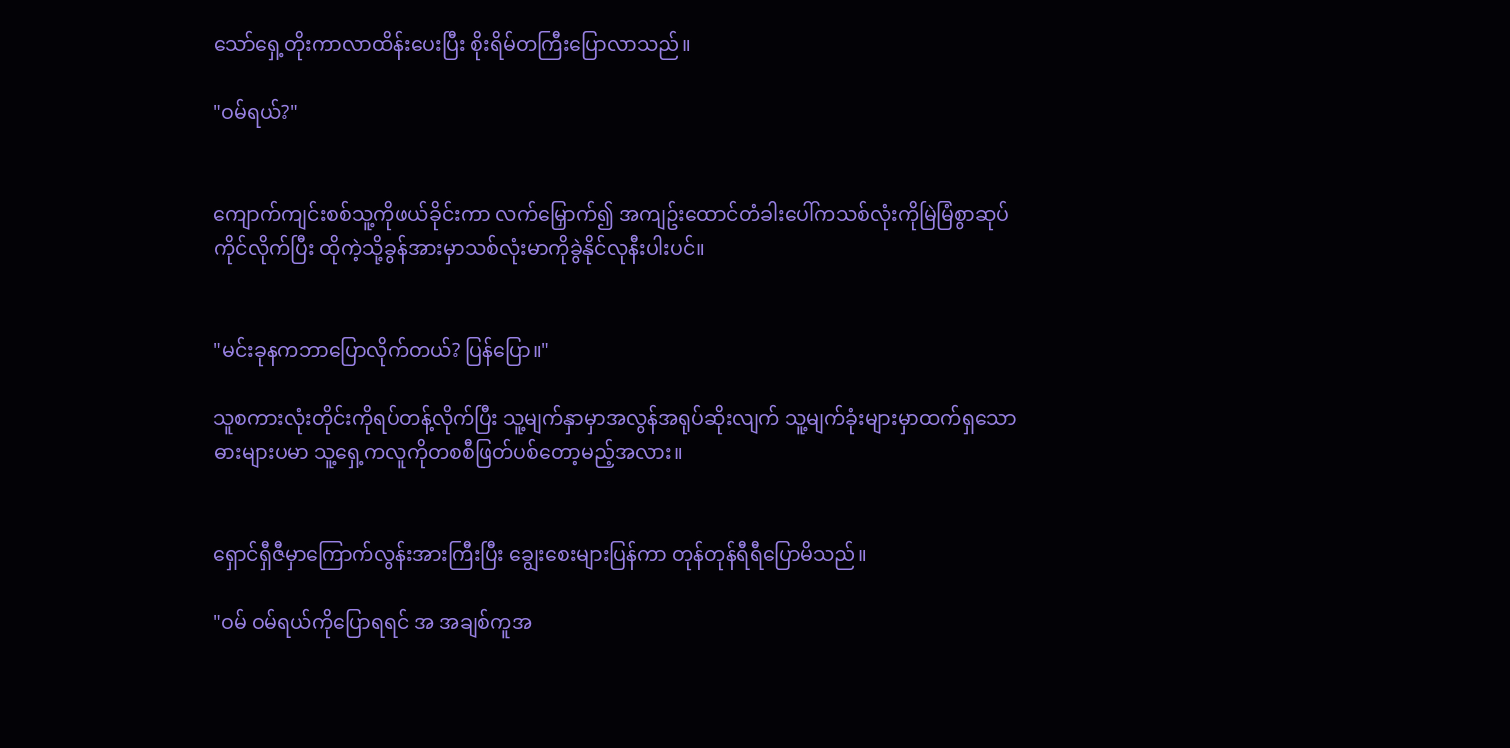သော်ရှေ့တိုးကာလာထိန်းပေးပြီး စိုးရိမ်တကြီးပြောလာသည်။

"ဝမ်ရယ်?"


ကျောက်ကျင်းစစ်သူ့ကိုဖယ်ခိုင်းကာ လက်မြှောက်၍ အကျဥ်းထောင်တံခါးပေါ်ကသစ်လုံးကိုမြဲမြံစွာဆုပ်ကိုင်လိုက်ပြီး ထိုကဲ့သို့ခွန်အားမှာသစ်လုံးမာကိုခွဲနိုင်လုနီးပါးပင်။


"မင်းခုနကဘာပြောလိုက်တယ်? ပြန်ပြော။"

သူစကားလုံးတိုင်းကိုရပ်တန့်လိုက်ပြီး သူ့မျက်နှာမှာအလွန်အရုပ်ဆိုးလျက် သူ့မျက်ခုံးများမှာထက်ရှသောဓားများပမာ သူ့ရှေ့ကလူကိုတစစီဖြတ်ပစ်တော့မည့်အလား။


ရှောင်ရှီဇီမှာကြောက်လွန်းအားကြီးပြီး ချွေးစေးများပြန်ကာ တုန်တုန်ရီရီပြောမိသည်။

"ဝမ် ဝမ်ရယ်ကိုပြောရရင် အ အချစ်ကူအ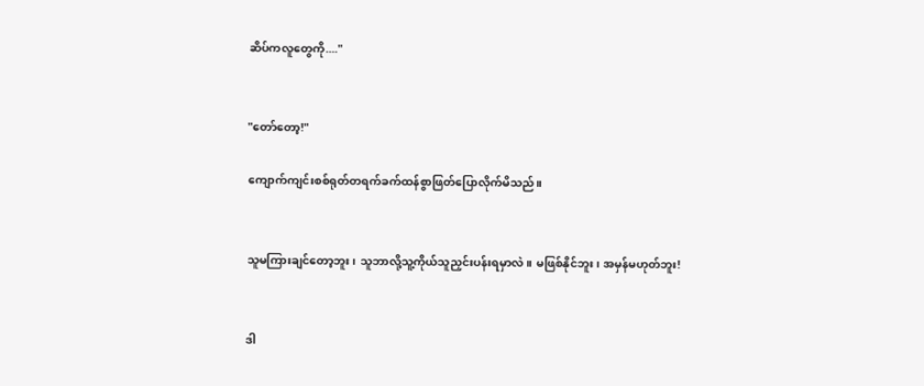ဆိပ်ကလူတွေကို...."


"တော်တော့!"

ကျောက်ကျင်းစစ်ရုတ်တရက်ခက်ထန်စွာဖြတ်ပြောလိုက်မိသည်။


သူမကြားချင်တော့ဘူး၊ သူဘာလို့သူ့ကိုယ်သူညှင်းပန်းရမှာလဲ။ မဖြစ်နိုင်ဘူး၊ အမှန်မဟုတ်ဘူး!


ဒါ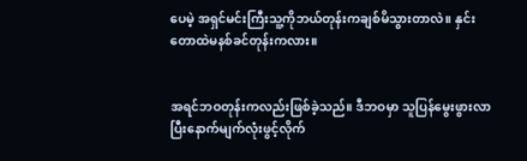ပေမဲ့ အရှင်မင်းကြီးသူ့ကိုဘယ်တုန်းကချစ်မိသွားတာလဲ။ နှင်းတောထဲမနစ်ခင်တုန်းကလား။


အရင်ဘဝတုန်းကလည်းဖြစ်ခဲ့သည်။ ဒီဘဝမှာ သူပြန်မွေးဖွားလာပြီးနောက်မျက်လုံးဖွင့်လိုက်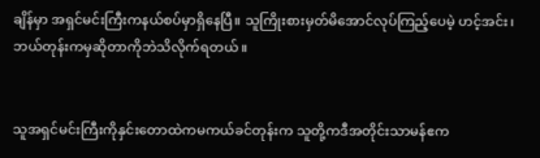ချိန်မှာ အရှင်မင်းကြီးကနယ်စပ်မှာရှိနေပြီ။ သူကြိုးစားမှတ်မိအောင်လုပ်ကြည့်ပေမဲ့ ဟင့်အင်း၊ ဘယ်တုန်းကမှဆိုတာကိုဘဲသိလိုက်ရတယ်။


သူအရှင်မင်းကြီးကိုနှင်းတောထဲကမကယ်ခင်တုန်းက သူတို့ကဒီအတိုင်းသာမန်ဧက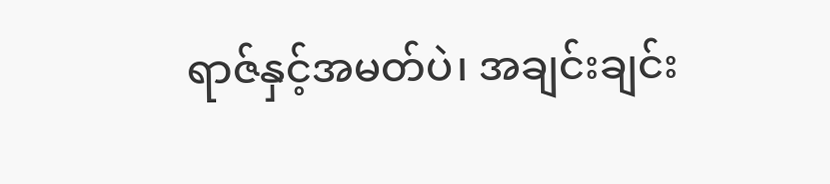ရာဇ်နှင့်အမတ်ပဲ၊ အချင်းချင်း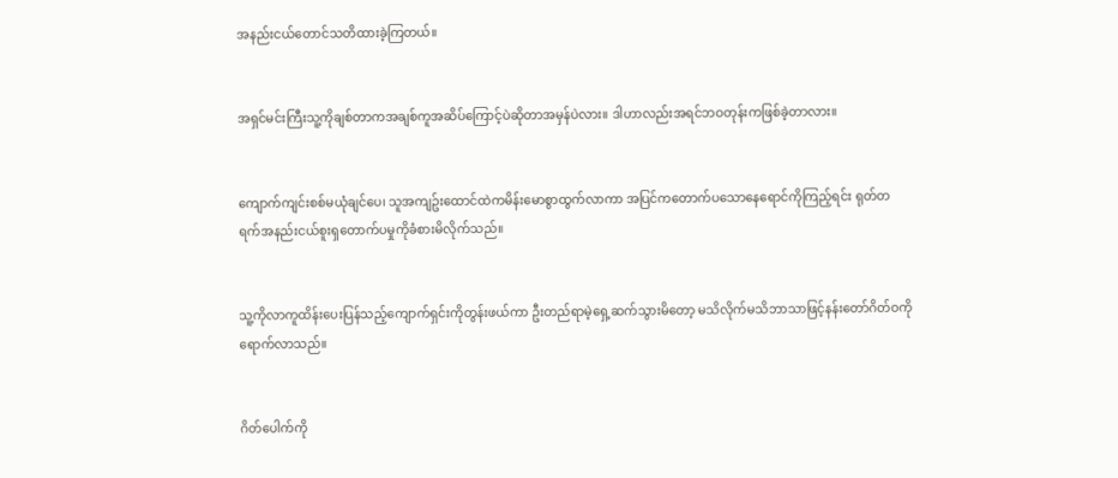အနည်းငယ်တောင်သတိထားခဲ့ကြတယ်။


အရှင်မင်းကြီးသူ့ကိုချစ်တာကအချစ်ကူအဆိပ်ကြောင့်ပဲဆိုတာအမှန်ပဲလား။ ဒါဟာလည်းအရင်ဘဝတုန်းကဖြစ်ခဲ့တာလား။


ကျောက်ကျင်းစစ်မယုံချင်ပေ၊ သူအကျဥ်းထောင်ထဲကမိန်းမောစွာထွက်လာကာ အပြင်ကတောက်ပသောနေရောင်ကိုကြည့်ရင်း ရုတ်တရက်အနည်းငယ်စူးရှတောက်ပမှုကိုခံစားမိလိုက်သည်။


သူ့ကိုလာကူထိန်းပေးပြန်သည့်ကျောက်ရှင်းကိုတွန်းဖယ်ကာ ဦးတည်ရာမဲ့ရှေ့ဆက်သွားမိတော့ မသိလိုက်မသိဘာသာဖြင့်နန်းတော်ဂိတ်ဝကိုရောက်လာသည်။


ဂိတ်ပေါက်ကို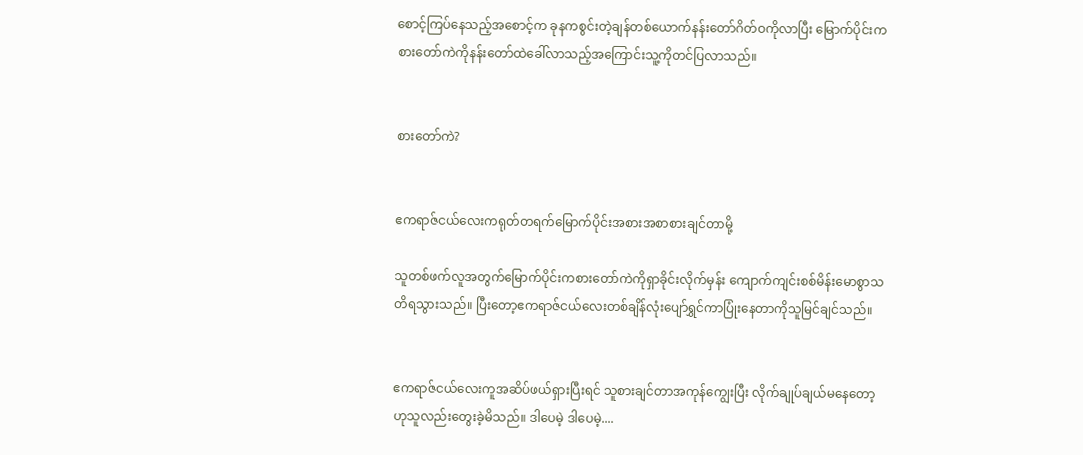စောင့်ကြပ်နေသည့်အစောင့်က ခုနကစွင်းတဲ့ချန်တစ်ယောက်နန်းတော်ဂိတ်ဝကိုလာပြီး မြောက်ပိုင်းကစားတော်ကဲကိုနန်းတော်ထဲခေါ်လာသည့်အကြောင်းသူ့ကိုတင်ပြလာသည်။


စားတော်ကဲ?


ဧကရာဇ်ငယ်လေးကရုတ်တရက်မြောက်ပိုင်းအစားအစာစားချင်တာမို့

သူတစ်ဖက်လူအတွက်မြောက်ပိုင်းကစားတော်ကဲကိုရှာခိုင်းလိုက်မှန်း ကျောက်ကျင်းစစ်မိန်းမောစွာသတိရသွားသည်။ ပြီးတော့ဧကရာဇ်ငယ်လေးတစ်ချိန်လုံးပျော်ရွှင်ကာပြုံးနေတာကိုသူမြင်ချင်သည်။


ဧကရာဇ်ငယ်လေးကူအဆိပ်ဖယ်ရှားပြီးရင် သူစားချင်တာအကုန်ကျွေးပြီး လိုက်ချုပ်ချယ်မနေတော့ဟုသူလည်းတွေးခဲ့မိသည်။ ဒါပေမဲ့ ဒါပေမဲ့....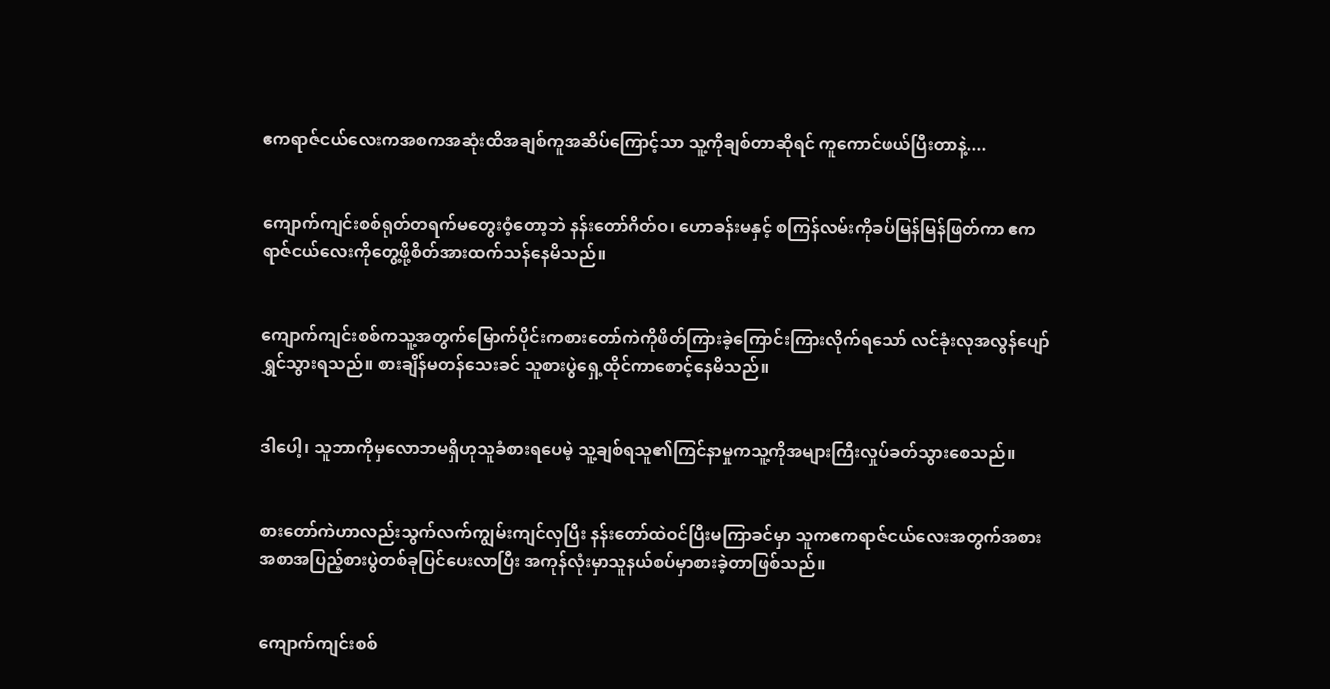ဧကရာဇ်ငယ်လေးကအစကအဆုံးထိအချစ်ကူအဆိပ်ကြောင့်သာ သူ့ကိုချစ်တာဆိုရင် ကူကောင်ဖယ်ပြီးတာနဲ့....


ကျောက်ကျင်းစစ်ရုတ်တရက်မတွေးဝံ့တော့ဘဲ နန်းတော်ဂိတ်ဝ၊ ဟောခန်းမနှင့် စကြန်လမ်းကိုခပ်မြန်မြန်ဖြတ်ကာ ဧကရာဇ်ငယ်လေးကိုတွေ့ဖို့စိတ်အားထက်သန်နေမိသည်။


ကျောက်ကျင်းစစ်ကသူ့အတွက်မြောက်ပိုင်းကစားတော်ကဲကိုဖိတ်ကြားခဲ့ကြောင်းကြားလိုက်ရသော် လင်ခုံးလုအလွန်ပျော်ရွှင်သွားရသည်။ စားချိန်မတန်သေးခင် သူစားပွဲရှေ့ထိုင်ကာစောင့်နေမိသည်။


ဒါပေါ့၊ သူဘာကိုမှလောဘမရှိဟုသူခံစားရပေမဲ့ သူ့ချစ်ရသူ၏ကြင်နာမှုကသူ့ကိုအများကြီးလှုပ်ခတ်သွားစေသည်။


စားတော်ကဲဟာလည်းသွက်လက်ကျွမ်းကျင်လှပြီး နန်းတော်ထဲဝင်ပြီးမကြာခင်မှာ သူကဧကရာဇ်ငယ်လေးအတွက်အစားအစာအပြည့်စားပွဲတစ်ခုပြင်ပေးလာပြီး အကုန်လုံးမှာသူနယ်စပ်မှာစားခဲ့တာဖြစ်သည်။


ကျောက်ကျင်းစစ်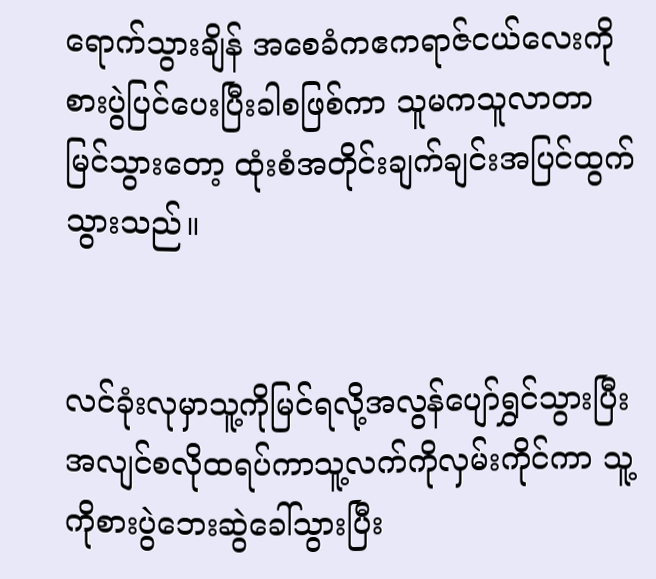ရောက်သွားချိန် အစေခံကဧကရာဇ်ငယ်လေးကိုစားပွဲပြင်ပေးပြီးခါစဖြစ်ကာ သူမကသူလာတာမြင်သွားတော့ ထုံးစံအတိုင်းချက်ချင်းအပြင်ထွက်သွားသည်။


လင်ခုံးလုမှာသူ့ကိုမြင်ရလို့အလွန်ပျော်ရွှင်သွားပြီး အလျင်စလိုထရပ်ကာသူ့လက်ကိုလှမ်းကိုင်ကာ သူ့ကိုစားပွဲဘေးဆွဲခေါ်သွားပြီး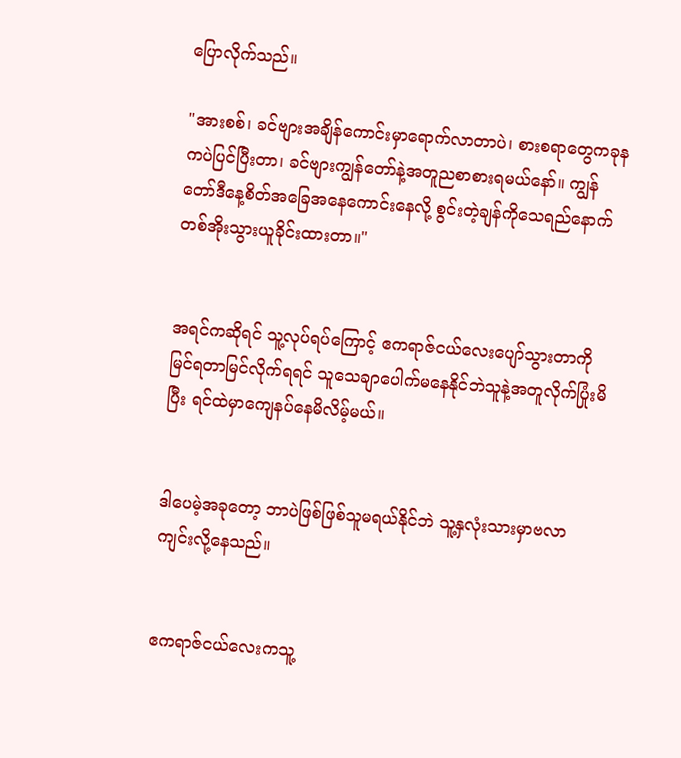ပြောလိုက်သည်။

"အားစစ်၊ ခင်ဗျားအချိန်ကောင်းမှာရောက်လာတာပဲ၊ စားစရာတွေကခုနကပဲပြင်ပြီးတာ၊ ခင်ဗျားကျွန်တော်နဲ့အတူညစာစားရမယ်နော်။ ကျွန်တော်ဒီနေ့စိတ်အခြေအနေကောင်းနေလို့ စွင်းတဲ့ချန်ကိုသေရည်နောက်တစ်အိုးသွားယူခိုင်းထားတာ။"


အရင်ကဆိုရင် သူ့လုပ်ရပ်ကြောင့် ဧကရာဇ်ငယ်လေးပျော်သွားတာကိုမြင်ရတာမြင်လိုက်ရရင် သူသေချာပေါက်မနေနိုင်ဘဲသူနဲ့အတူလိုက်ပြုံးမိပြီး ရင်ထဲမှာကျေနပ်နေမိလိမ့်မယ်။


ဒါပေမဲ့အခုတော့ ဘာပဲဖြစ်ဖြစ်သူမရယ်နိုင်ဘဲ သူ့နှလုံးသားမှာဗလာကျင်းလို့နေသည်။


ဧကရာဇ်ငယ်လေးကသူ့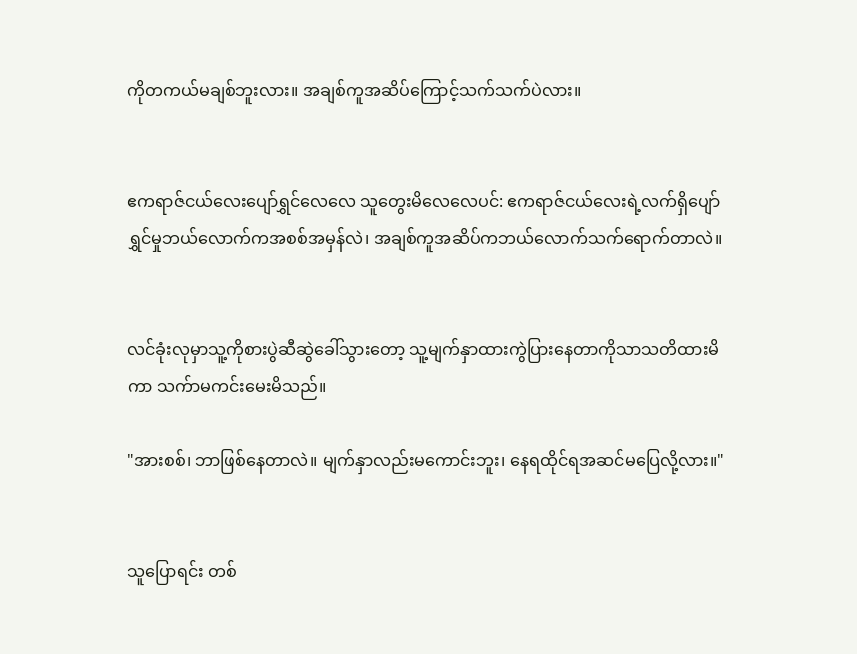ကိုတကယ်မချစ်ဘူးလား။ အချစ်ကူအဆိပ်ကြောင့်သက်သက်ပဲလား။


ဧကရာဇ်ငယ်လေးပျော်ရွှင်လေလေ သူတွေးမိလေလေပင်: ဧကရာဇ်ငယ်လေးရဲ့လက်ရှိပျော်ရွှင်မှုဘယ်လောက်ကအစစ်အမှန်လဲ၊ အချစ်ကူအဆိပ်ကဘယ်လောက်သက်ရောက်တာလဲ။


လင်ခုံးလုမှာသူ့ကိုစားပွဲဆီဆွဲခေါ်သွားတော့ သူ့မျက်နှာထားကွဲပြားနေတာကိုသာသတိထားမိကာ သက်ာမကင်းမေးမိသည်။

"အားစစ်၊ ဘာဖြစ်နေတာလဲ။ မျက်နှာလည်းမကောင်းဘူး၊ နေရထိုင်ရအဆင်မပြေလို့လား။"


သူပြောရင်း တစ်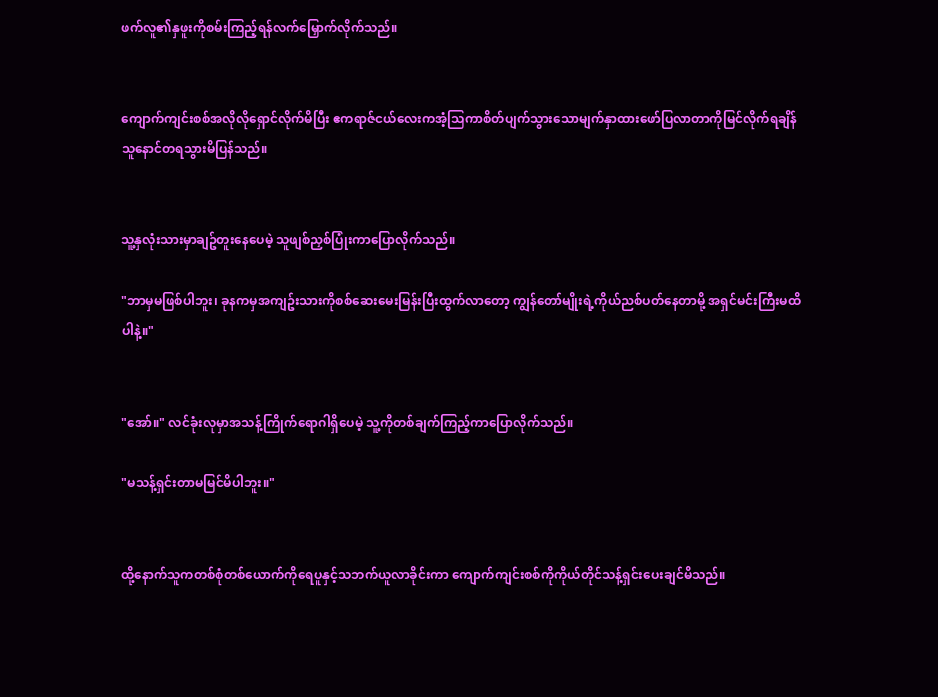ဖက်လူ၏နှဖူးကိုစမ်းကြည့်ရန်လက်မြှောက်လိုက်သည်။


ကျောက်ကျင်းစစ်အလိုလိုရှောင်လိုက်မိပြီး ဧကရာဇ်ငယ်လေးကအံ့သြကာစိတ်ပျက်သွားသောမျက်နှာထားဖော်ပြလာတာကိုမြင်လိုက်ရချိန် သူနောင်တရသွားမိပြန်သည်။


သူ့နှလုံးသားမှာချဥ်တူးနေပေမဲ့ သူဖျစ်ညှစ်ပြုံးကာပြောလိုက်သည်။

"ဘာမှမဖြစ်ပါဘူး၊ ခုနကမှအကျဥ်းသားကိုစစ်ဆေးမေးမြန်းပြီးထွက်လာတော့ ကျွန်တော်မျိုးရဲ့ကိုယ်ညစ်ပတ်နေတာမို့ အရှင်မင်းကြီးမထိပါနဲ့။"


"အော်။" လင်ခုံးလုမှာအသန့်ကြိုက်ရောဂါရှိပေမဲ့ သူ့ကိုတစ်ချက်ကြည့်ကာပြောလိုက်သည်။

"မသန့်ရှင်းတာမမြင်မိပါဘူး။"


ထို့နောက်သူကတစ်စုံတစ်ယောက်ကိုရေပူနှင့်သဘက်ယူလာခိုင်းကာ ကျောက်ကျင်းစစ်ကိုကိုယ်တိုင်သန့်ရှင်းပေးချင်မိသည်။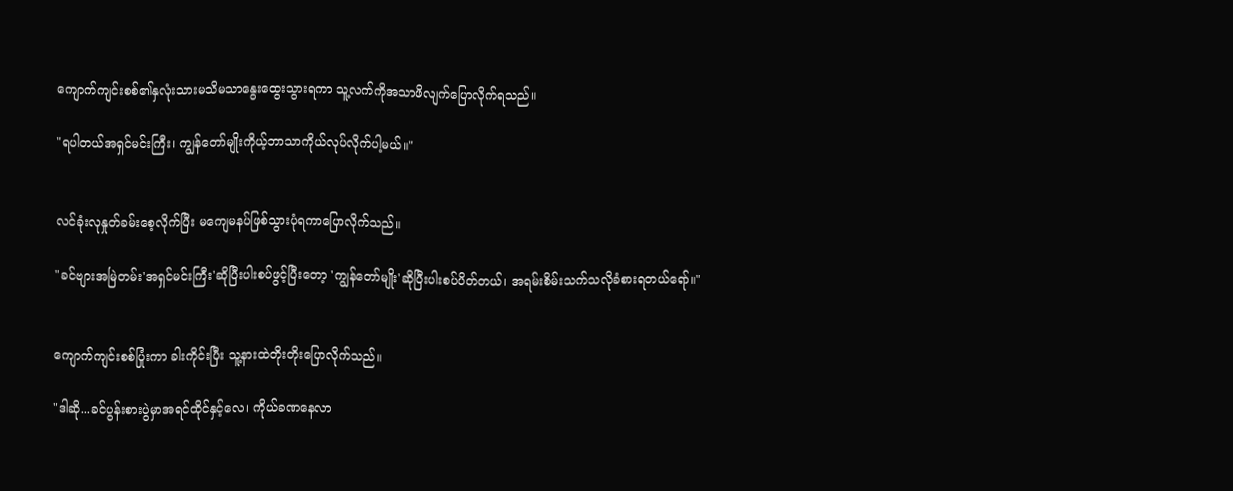ကျောက်ကျင်းစစ်၏နှလုံးသားမသိမသာနွေးထွေးသွားရကာ သူ့လက်ကိုအသာဖိလျက်ပြောလိုက်ရသည်။

"ရပါတယ်အရှင်မင်းကြီး၊ ကျွန်တော်မျိုးကိုယ့်ဘာသာကိုယ်လုပ်လိုက်ပါ့မယ်။"


လင်ခုံးလုနှုတ်ခမ်းစေ့လိုက်ပြီး မကျေမနပ်ဖြစ်သွားပုံရကာပြောလိုက်သည်။

"ခင်ဗျားအမြဲတမ်း'အရှင်မင်းကြီး'ဆိုပြီးပါးစပ်ဖွင့်ပြီးတော့ 'ကျွန်တော်မျိုး'ဆိုပြီးပါးစပ်ပိတ်တယ်၊ အရမ်းစိမ်းသက်သလိုခံစားရတယ်ရော်။"


ကျောက်ကျင်းစစ်ပြုံးကာ ခါးကိုင်းပြီး သူ့နားထဲတိုးတိုးပြောလိုက်သည်။

"ဒါဆို...ခင်ပွန်းစားပွဲမှာအရင်ထိုင်နှင့်လေ၊ ကိုယ်ခဏနေလာ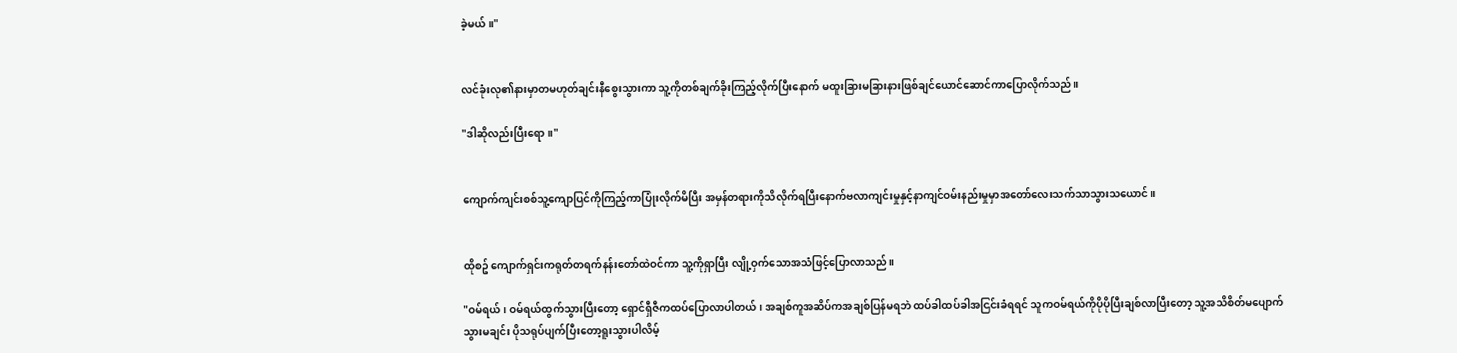ခဲ့မယ်။"


လင်ခုံးလု၏နားမှာတမဟုတ်ချင်းနီစွေးသွားကာ သူ့ကိုတစ်ချက်ခိုးကြည့်လိုက်ပြီးနောက် မထူးခြားမခြားနားဖြစ်ချင်ယောင်ဆောင်ကာပြောလိုက်သည်။

"ဒါဆိုလည်းပြီးရော။"


ကျောက်ကျင်းစစ်သူ့ကျောပြင်ကိုကြည့်ကာပြုံးလိုက်မိပြီး အမှန်တရားကိုသိလိုက်ရပြီးနောက်ဗလာကျင်းမှုနှင့်နာကျင်ဝမ်းနည်းမှုမှာအတော်လေးသက်သာသွားသယောင်။


ထိုစဥ် ကျောက်ရှင်းကရုတ်တရက်နန်းတော်ထဲဝင်ကာ သူ့ကိုရှာပြီး လျို့ဝှက်သောအသံဖြင့်ပြောလာသည်။

"ဝမ်ရယ်၊ ဝမ်ရယ်ထွက်သွားပြီးတော့ ရှောင်ရှီဇီကထပ်ပြောလာပါတယ်၊ အချစ်ကူအဆိပ်ကအချစ်ပြန်မရဘဲ ထပ်ခါထပ်ခါအငြင်းခံရရင် သူကဝမ်ရယ်ကိုပိုပိုပြီးချစ်လာပြီးတော့ သူ့အသိစိတ်မပျောက်သွားမချင်း ပိုသရုပ်ပျက်ပြီးတော့ရူးသွားပါလိမ့်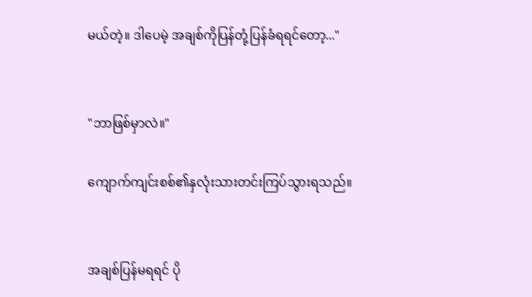မယ်တဲ့။ ဒါပေမဲ့ အချစ်ကိုပြန်တုံ့ပြန်ခံရရင်တော့..."


"ဘာဖြစ်မှာလဲ။"

ကျောက်ကျင်းစစ်၏နှလုံးသားတင်းကြပ်သွားရသည်။


အချစ်ပြန်မရရင် ပို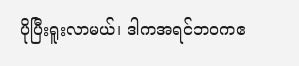ပိုပြီးရူးလာမယ်၊ ဒါကအရင်ဘဝကဧ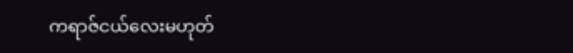ကရာဇ်ငယ်လေးမဟုတ်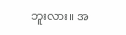ဘူးလား။ အ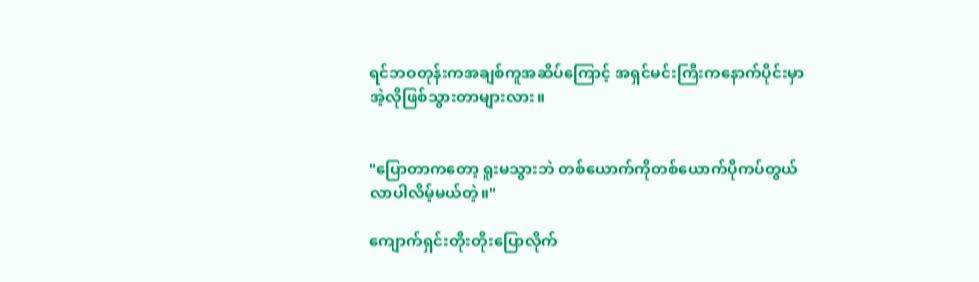ရင်ဘဝတုန်းကအချစ်ကူအဆိပ်ကြောင့် အရှင်မင်းကြီးကနောက်ပိုင်းမှာအဲ့လိုဖြစ်သွားတာများလား။


"ပြောတာကတော့ ရူးမသွားဘဲ တစ်ယောက်ကိုတစ်ယောက်ပိုကပ်တွယ်လာပါလိမ့်မယ်တဲ့။"

ကျောက်ရှင်းတိုးတိုးပြောလိုက်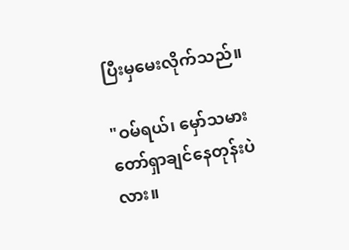ပြီးမှမေးလိုက်သည်။

"ဝမ်ရယ်၊ မှော်သမားတော်ရှာချင်နေတုန်းပဲလား။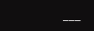___